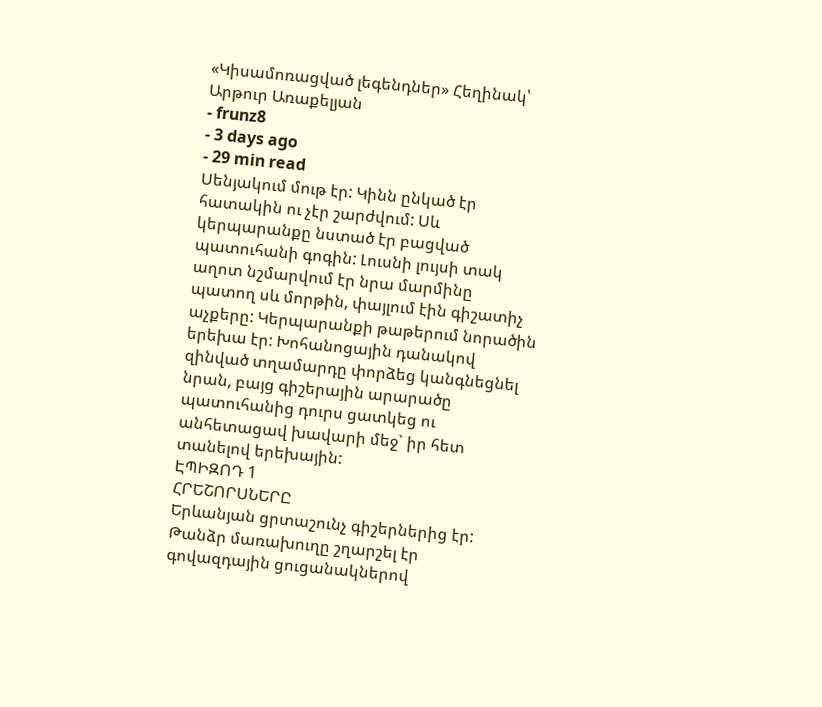«Կիսամոռացված լեգենդներ» Հեղինակ՝ Արթուր Առաքելյան
- frunz8
- 3 days ago
- 29 min read
Սենյակում մութ էր: Կինն ընկած էր հատակին ու չէր շարժվում: Սև կերպարանքը նստած էր բացված պատուհանի գոգին: Լուսնի լույսի տակ աղոտ նշմարվում էր նրա մարմինը պատող սև մորթին, փայլում էին գիշատիչ աչքերը: Կերպարանքի թաթերում նորածին երեխա էր: Խոհանոցային դանակով զինված տղամարդը փորձեց կանգնեցնել նրան, բայց գիշերային արարածը պատուհանից դուրս ցատկեց ու անհետացավ խավարի մեջ` իր հետ տանելով երեխային:
ԷՊԻԶՈԴ 1
ՀՐԵՇՈՐՍՆԵՐԸ
Երևանյան ցրտաշունչ գիշերներից էր: Թանձր մառախուղը շղարշել էր գովազդային ցուցանակներով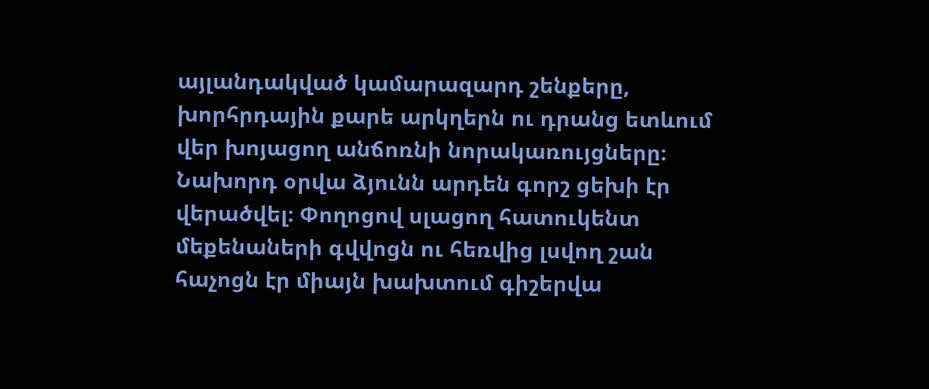այլանդակված կամարազարդ շենքերը, խորհրդային քարե արկղերն ու դրանց ետևում վեր խոյացող անճոռնի նորակառույցները։ Նախորդ օրվա ձյունն արդեն գորշ ցեխի էր վերածվել։ Փողոցով սլացող հատուկենտ մեքենաների գվվոցն ու հեռվից լսվող շան հաչոցն էր միայն խախտում գիշերվա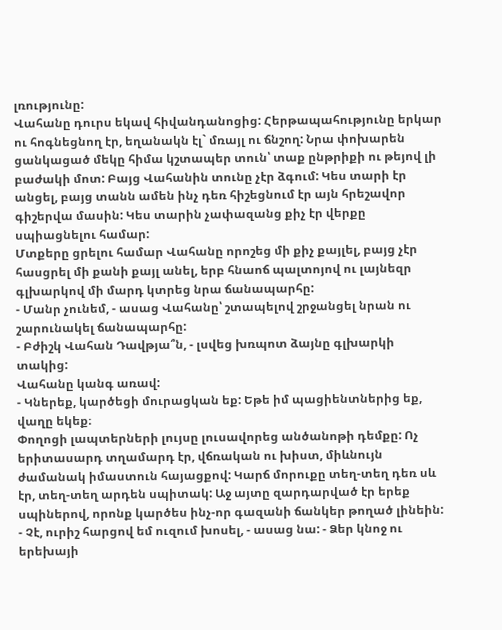լռությունը:
Վահանը դուրս եկավ հիվանդանոցից: Հերթապահությունը երկար ու հոգնեցնող էր, եղանակն էլ` մռայլ ու ճնշող: Նրա փոխարեն ցանկացած մեկը հիմա կշտապեր տուն՝ տաք ընթրիքի ու թեյով լի բաժակի մոտ: Բայց Վահանին տունը չէր ձգում: Կես տարի էր անցել, բայց տանն ամեն ինչ դեռ հիշեցնում էր այն հրեշավոր գիշերվա մասին: Կես տարին չափազանց քիչ էր վերքը սպիացնելու համար:
Մտքերը ցրելու համար Վահանը որոշեց մի քիչ քայլել, բայց չէր հասցրել մի քանի քայլ անել, երբ հնաոճ պալտոյով ու լայնեզր գլխարկով մի մարդ կտրեց նրա ճանապարհը:
- Մանր չունեմ, - ասաց Վահանը՝ շտապելով շրջանցել նրան ու շարունակել ճանապարհը:
- Բժիշկ Վահան Դավթյա՞ն, - լսվեց խռպոտ ձայնը գլխարկի տակից:
Վահանը կանգ առավ:
- Կներեք, կարծեցի մուրացկան եք: Եթե իմ պացիենտներից եք, վաղը եկեք։
Փողոցի լապտերների լույսը լուսավորեց անծանոթի դեմքը: Ոչ երիտասարդ տղամարդ էր, վճռական ու խիստ, միևնույն ժամանակ իմաստուն հայացքով: Կարճ մորուքը տեղ-տեղ դեռ սև էր, տեղ-տեղ արդեն սպիտակ: Աջ այտը զարդարված էր երեք սպիներով, որոնք կարծես ինչ-որ գազանի ճանկեր թողած լինեին:
- Չէ, ուրիշ հարցով եմ ուզում խոսել, - ասաց նա: - Ձեր կնոջ ու երեխայի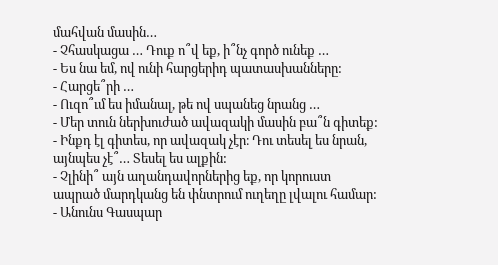մահվան մասին…
- Չհասկացա … Դուք ո՞վ եք, ի՞նչ գործ ունեք …
- Ես նա եմ, ով ունի հարցերիդ պատասխանները:
- Հարցե՞րի …
- Ուզո՞ւմ ես իմանալ, թե ով սպանեց նրանց …
- Մեր տուն ներխուժած ավազակի մասին բա՞ն գիտեք:
- Ինքդ էլ գիտես, որ ավազակ չէր։ Դու տեսել ես նրան, այնպես չէ՞… Տեսել ես ալքին:
- Չլինի՞ այն աղանդավորներից եք, որ կորուստ ապրած մարդկանց են փնտրում ուղեղը լվալու համար:
- Անունս Գասպար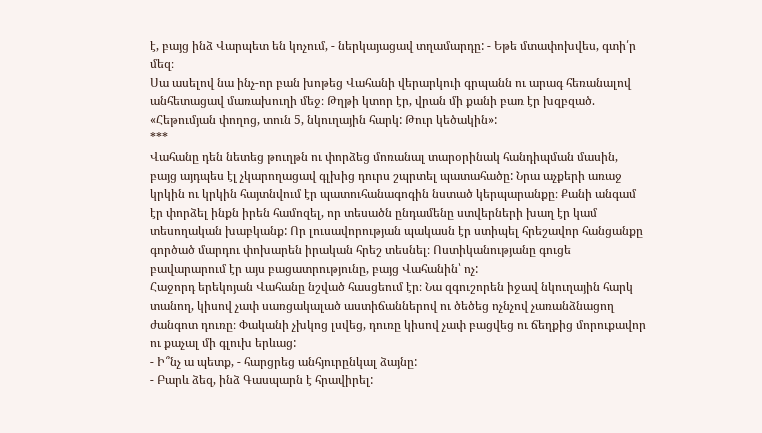է, բայց ինձ Վարպետ են կոչում, - ներկայացավ տղամարդը: - Եթե մտափոխվես, գտի՛ր մեզ։
Սա ասելով նա ինչ-որ բան խոթեց Վահանի վերարկուի գրպանն ու արագ հեռանալով անհետացավ մառախուղի մեջ։ Թղթի կտոր էր, վրան մի քանի բառ էր խզբզած.
«Հեթումյան փողոց, տուն 5, նկուղային հարկ: Թուր կեծակին»:
***
Վահանը դեն նետեց թուղթն ու փորձեց մոռանալ տարօրինակ հանդիպման մասին, բայց այդպես էլ չկարողացավ գլխից դուրս շպրտել պատահածը: Նրա աչքերի առաջ կրկին ու կրկին հայտնվում էր պատուհանագոգին նստած կերպարանքը։ Քանի անգամ էր փորձել ինքն իրեն համոզել, որ տեսածն ընդամենը ստվերների խաղ էր կամ տեսողական խաբկանք: Որ լուսավորության պակասն էր ստիպել հրեշավոր հանցանքը գործած մարդու փոխարեն իրական հրեշ տեսնել։ Ոստիկանությանը գուցե բավարարում էր այս բացատրությունը, բայց Վահանին՝ ոչ:
Հաջորդ երեկոյան Վահանը նշված հասցեում էր։ Նա զգուշորեն իջավ նկուղային հարկ տանող, կիսով չափ սառցակալած աստիճաններով ու ծեծեց ոչնչով չառանձնացող ժանգոտ դուռը։ Փականի չխկոց լսվեց, դուռը կիսով չափ բացվեց ու ճեղքից մորուքավոր ու քաչալ մի գլուխ երևաց:
- Ի՞նչ ա պետք, - հարցրեց անհյուրընկալ ձայնը:
- Բարև ձեզ, ինձ Գասպարն է հրավիրել: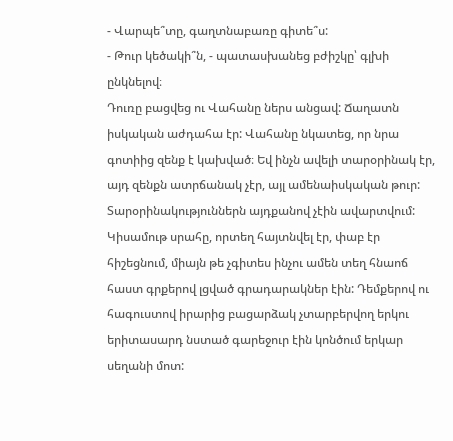- Վարպե՞տը, գաղտնաբառը գիտե՞ս:
- Թուր կեծակի՞ն, - պատասխանեց բժիշկը՝ գլխի ընկնելով։
Դուռը բացվեց ու Վահանը ներս անցավ: Ճաղատն իսկական աժդահա էր: Վահանը նկատեց, որ նրա գոտիից զենք է կախված։ Եվ ինչն ավելի տարօրինակ էր, այդ զենքն ատրճանակ չէր, այլ ամենաիսկական թուր: Տարօրինակություններն այդքանով չէին ավարտվում: Կիսամութ սրահը, որտեղ հայտնվել էր, փաբ էր հիշեցնում, միայն թե չգիտես ինչու ամեն տեղ հնաոճ հաստ գրքերով լցված գրադարակներ էին: Դեմքերով ու հագուստով իրարից բացարձակ չտարբերվող երկու երիտասարդ նստած գարեջուր էին կոնծում երկար սեղանի մոտ: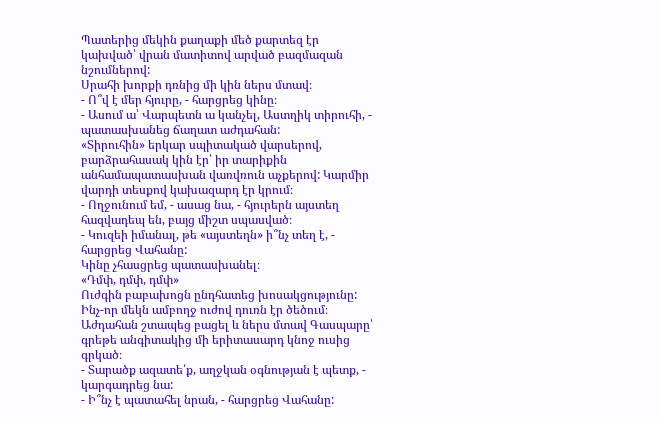Պատերից մեկին քաղաքի մեծ քարտեզ էր կախված՝ վրան մատիտով արված բազմազան նշումներով:
Սրահի խորքի դռնից մի կին ներս մտավ։
- Ո՞վ է մեր հյուրը, - հարցրեց կինը։
- Ասում ա՝ Վարպետն ա կանչել, Աստղիկ տիրուհի, - պատասխանեց ճաղատ աժդահան:
«Տիրուհին» երկար սպիտակած վարսերով, բարձրահասակ կին էր՝ իր տարիքին անհամապատասխան վառվռուն աչքերով: Կարմիր վարդի տեսքով կախազարդ էր կրում։
- Ողջունում եմ, - ասաց նա, - հյուրերն այստեղ հազվադեպ են, բայց միշտ սպասված։
- Կուզեի իմանալ, թե «այստեղն» ի՞նչ տեղ է, - հարցրեց Վահանը:
Կինը չհասցրեց պատասխանել։
«Դմփ, դմփ, դմփ»
Ուժգին բաբախոցն ընդհատեց խոսակցությունը: Ինչ-որ մեկն ամբողջ ուժով դուռն էր ծեծում։ Աժդահան շտապեց բացել և ներս մտավ Գասպարը՝ գրեթե անգիտակից մի երիտասարդ կնոջ ուսից գրկած։
- Տարածք ազատե՛ք, աղջկան օգնության է պետք, - կարգադրեց նա:
- Ի՞նչ է պատահել նրան, - հարցրեց Վահանը: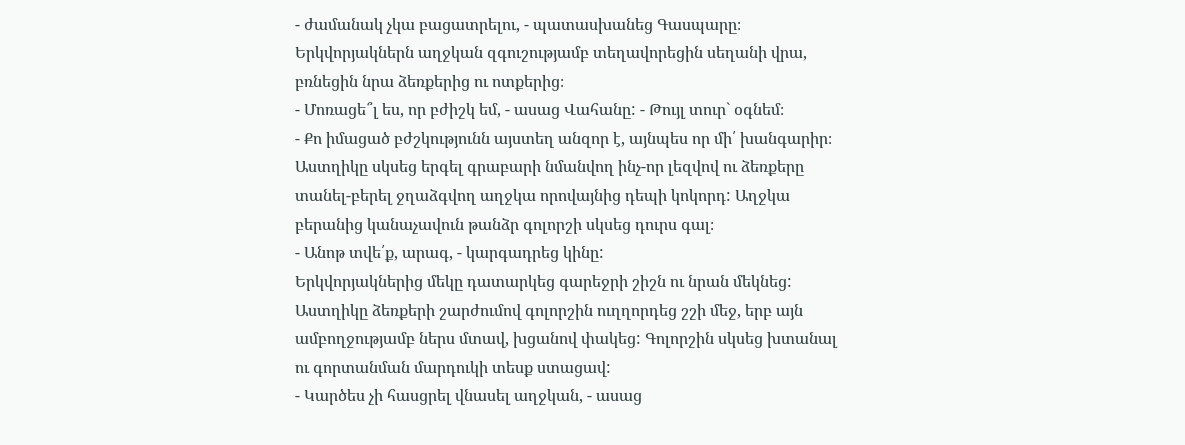- ժամանակ չկա բացատրելու, - պատասխանեց Գասպարը։
Երկվորյակներն աղջկան զգուշությամբ տեղավորեցին սեղանի վրա, բռնեցին նրա ձեռքերից ու ոտքերից։
- Մոռացե՞լ ես, որ բժիշկ եմ, - ասաց Վահանը: - Թույլ տուր` օգնեմ։
- Քո իմացած բժշկությունն այստեղ անզոր է, այնպես որ մի՛ խանգարիր։
Աստղիկը սկսեց երգել գրաբարի նմանվող ինչ-որ լեզվով ու ձեռքերը տանել-բերել ջղաձգվող աղջկա որովայնից դեպի կոկորդ: Աղջկա բերանից կանաչավուն թանձր գոլորշի սկսեց դուրս գալ։
- Անոթ տվե՛ք, արագ, - կարգադրեց կինը:
Երկվորյակներից մեկը դատարկեց գարեջրի շիշն ու նրան մեկնեց: Աստղիկը ձեռքերի շարժումով գոլորշին ուղղորդեց շշի մեջ, երբ այն ամբողջությամբ ներս մտավ, խցանով փակեց: Գոլորշին սկսեց խտանալ ու գորտանման մարդուկի տեսք ստացավ:
- Կարծես չի հասցրել վնասել աղջկան, - ասաց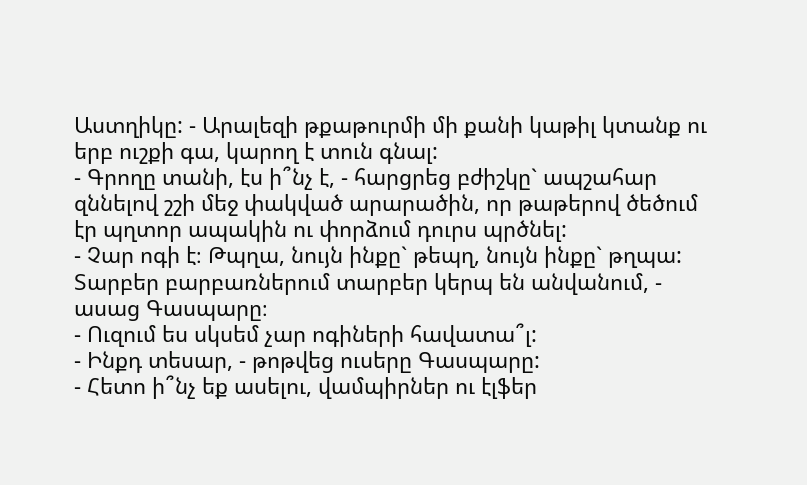Աստղիկը: - Արալեզի թքաթուրմի մի քանի կաթիլ կտանք ու երբ ուշքի գա, կարող է տուն գնալ:
- Գրողը տանի, էս ի՞նչ է, - հարցրեց բժիշկը` ապշահար զննելով շշի մեջ փակված արարածին, որ թաթերով ծեծում էր պղտոր ապակին ու փորձում դուրս պրծնել:
- Չար ոգի է։ Թպղա, նույն ինքը` թեպղ, նույն ինքը` թղպա: Տարբեր բարբառներում տարբեր կերպ են անվանում, - ասաց Գասպարը։
- Ուզում ես սկսեմ չար ոգիների հավատա՞լ:
- Ինքդ տեսար, - թոթվեց ուսերը Գասպարը:
- Հետո ի՞նչ եք ասելու, վամպիրներ ու էլֆեր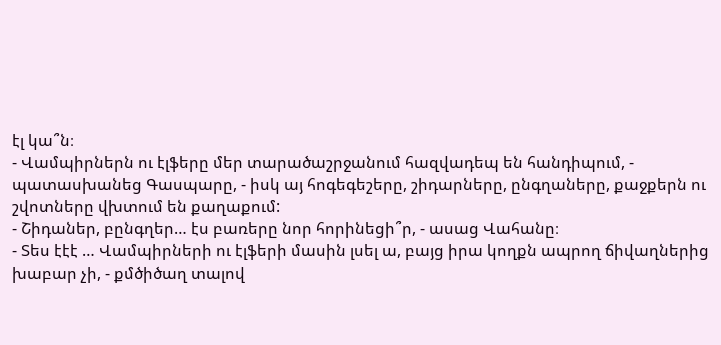էլ կա՞ն։
- Վամպիրներն ու էլֆերը մեր տարածաշրջանում հազվադեպ են հանդիպում, - պատասխանեց Գասպարը, - իսկ այ հոգեգեշերը, շիդարները, ընգղաները, քաջքերն ու շվոտները վխտում են քաղաքում:
- Շիդաներ, բընգղեր… էս բառերը նոր հորինեցի՞ր, - ասաց Վահանը։
- Տես էէէ … Վամպիրների ու էլֆերի մասին լսել ա, բայց իրա կողքն ապրող ճիվաղներից խաբար չի, - քմծիծաղ տալով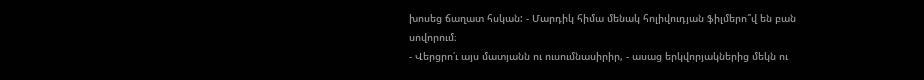խոսեց ճաղատ հսկան: - Մարդիկ հիմա մենակ հոլիվուդյան ֆիլմերո՞վ են բան սովորում։
- Վերցրո՛ւ այս մատյանն ու ուսումնասիրիր, - ասաց երկվորյակներից մեկն ու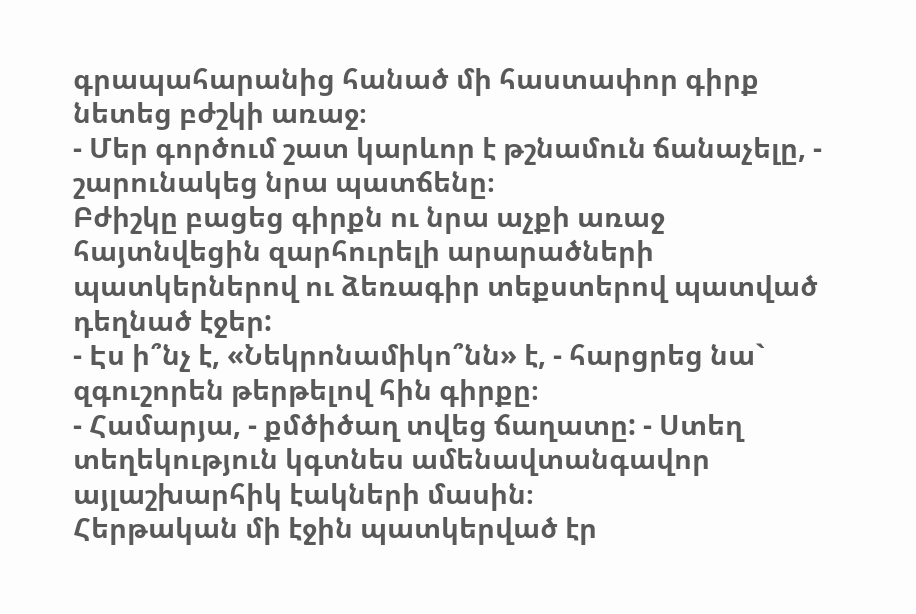գրապահարանից հանած մի հաստափոր գիրք նետեց բժշկի առաջ։
- Մեր գործում շատ կարևոր է թշնամուն ճանաչելը, - շարունակեց նրա պատճենը։
Բժիշկը բացեց գիրքն ու նրա աչքի առաջ հայտնվեցին զարհուրելի արարածների պատկերներով ու ձեռագիր տեքստերով պատված դեղնած էջեր:
- Էս ի՞նչ է, «Նեկրոնամիկո՞նն» է, - հարցրեց նա` զգուշորեն թերթելով հին գիրքը։
- Համարյա, - քմծիծաղ տվեց ճաղատը: - Ստեղ տեղեկություն կգտնես ամենավտանգավոր այլաշխարհիկ էակների մասին։
Հերթական մի էջին պատկերված էր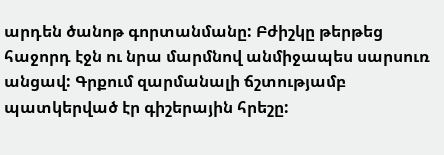արդեն ծանոթ գորտանմանը: Բժիշկը թերթեց հաջորդ էջն ու նրա մարմնով անմիջապես սարսուռ անցավ: Գրքում զարմանալի ճշտությամբ պատկերված էր գիշերային հրեշը: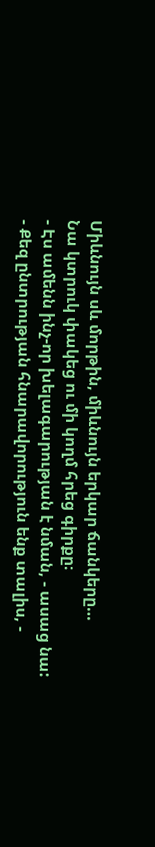Միևնույն սև մորթին, միևնույն երկար ճանկերը…
Նա կտրուկ փակեց ու մի կողմ հրեց գիրքը։
- Էս ամենն ինչ-որ խելագարության է նման, - ասաց նա:
- Քեզ ընտրության հնարավորություն ենք տալիս, -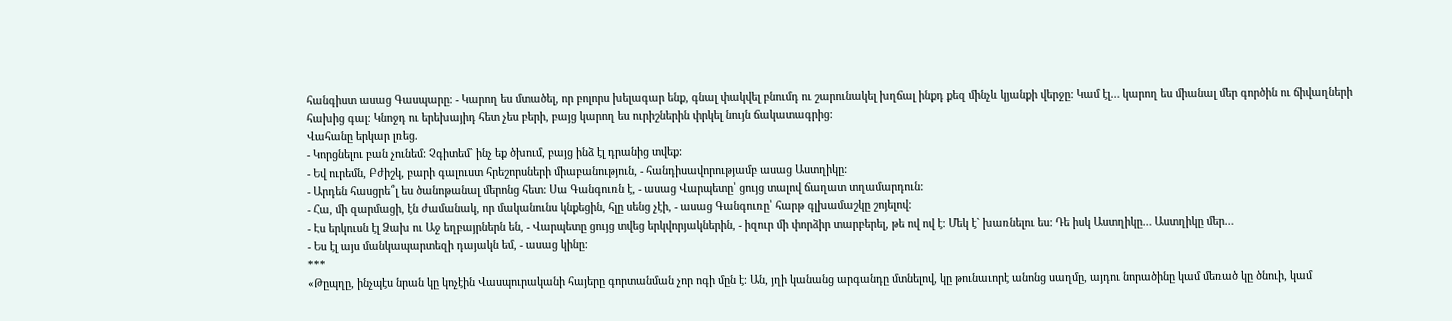հանգիստ ասաց Գասպարը։ - Կարող ես մտածել, որ բոլորս խելագար ենք, գնալ փակվել բնումդ ու շարունակել խղճալ ինքդ քեզ մինչև կյանքի վերջը: Կամ էլ… կարող ես միանալ մեր գործին ու ճիվաղների հախից գալ։ Կնոջդ ու երեխայիդ հետ չես բերի, բայց կարող ես ուրիշներին փրկել նույն ճակատագրից:
Վահանը երկար լռեց.
- Կորցնելու բան չունեմ: Չգիտեմ` ինչ եք ծխում, բայց ինձ էլ դրանից տվեք:
- Եվ ուրեմն, Բժիշկ, բարի գալուստ հրեշորսների միաբանություն, - հանդիսավորությամբ ասաց Աստղիկը:
- Արդեն հասցրե՞լ ես ծանոթանալ մերոնց հետ: Սա Գանգուռն է, - ասաց Վարպետը՝ ցույց տալով ճաղատ տղամարդուն:
- Հա, մի զարմացի, էն ժամանակ, որ մականունս կնքեցին, հլը սենց չէի, - ասաց Գանգուռը՝ հարթ գլխամաշկը շոյելով:
- Էս երկուսն էլ Ձախ ու Աջ եղբայրներն են, - Վարպետը ցույց տվեց երկվորյակներին, - իզուր մի փորձիր տարբերել, թե ով ով է։ Մեկ է` խառնելու ես: Դե իսկ Աստղիկը… Աստղիկը մեր…
- Ես էլ այս մանկապարտեզի դայակն եմ, - ասաց կինը:
***
«Թըպղը, ինչպէս նրան կը կոչէին Վասպուրականի հայերը գորտանման չոր ոգի մըն է։ Ան, յղի կանանց արգանդը մտնելով, կը թունաւորէ անոնց սաղմը, այդու նորածինը կամ մեռած կը ծնուի, կամ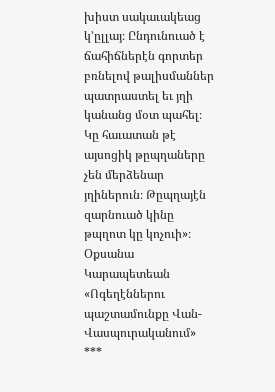խիստ սակաւակեաց կ՚ըլլայ։ Ընդունուած է ճահիճներէն գորտեր բռնելով թալիսմաններ պատրաստել եւ յղի կանանց մօտ պահել։ Կը հաւատան թէ այսոցիկ թըպղաները չեն մերձենար յղիներուն։ Թըպղայէն զարնուած կինը թպղոտ կը կոչուի»։
Օքսանա Կարապետեան
«Ոգեղէններու պաշտամունքը Վան-Վասպուրականում»
***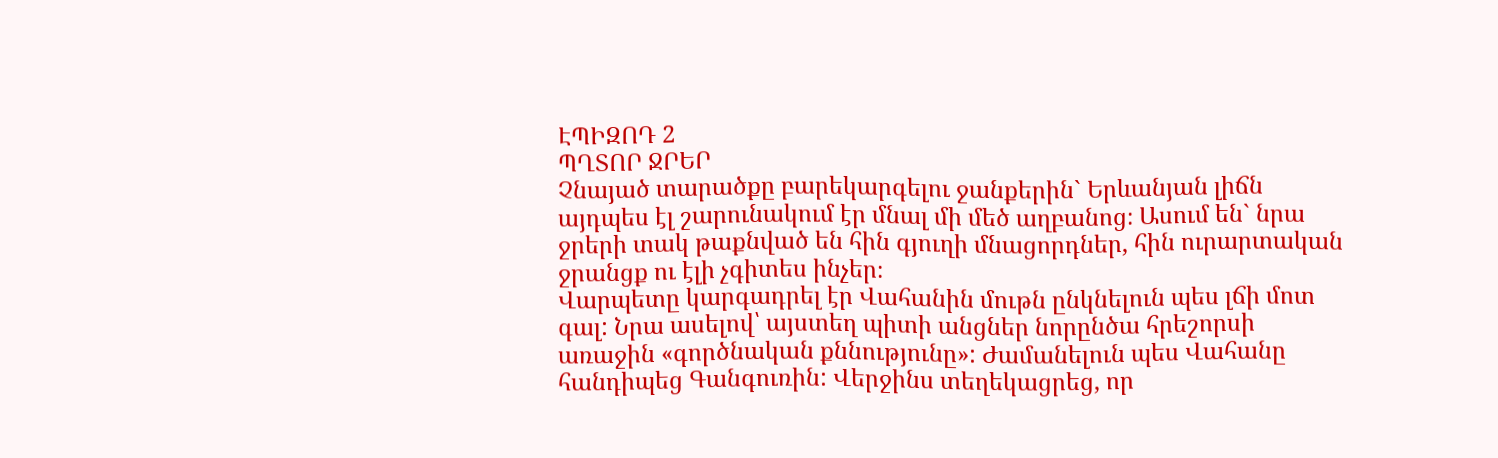ԷՊԻԶՈԴ 2
ՊՂՏՈՐ ՋՐԵՐ
Չնայած տարածքը բարեկարգելու ջանքերին` Երևանյան լիճն այդպես էլ շարունակում էր մնալ մի մեծ աղբանոց։ Ասում են` նրա ջրերի տակ թաքնված են հին գյուղի մնացորդներ, հին ուրարտական ջրանցք ու էլի չգիտես ինչեր։
Վարպետը կարգադրել էր Վահանին մութն ընկնելուն պես լճի մոտ գալ: Նրա ասելով՝ այստեղ պիտի անցներ նորընծա հրեշորսի առաջին «գործնական քննությունը»: Ժամանելուն պես Վահանը հանդիպեց Գանգուռին: Վերջինս տեղեկացրեց, որ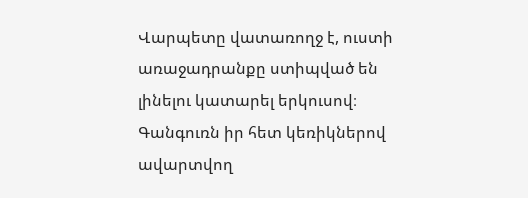Վարպետը վատառողջ է, ուստի առաջադրանքը ստիպված են լինելու կատարել երկուսով։ Գանգուռն իր հետ կեռիկներով ավարտվող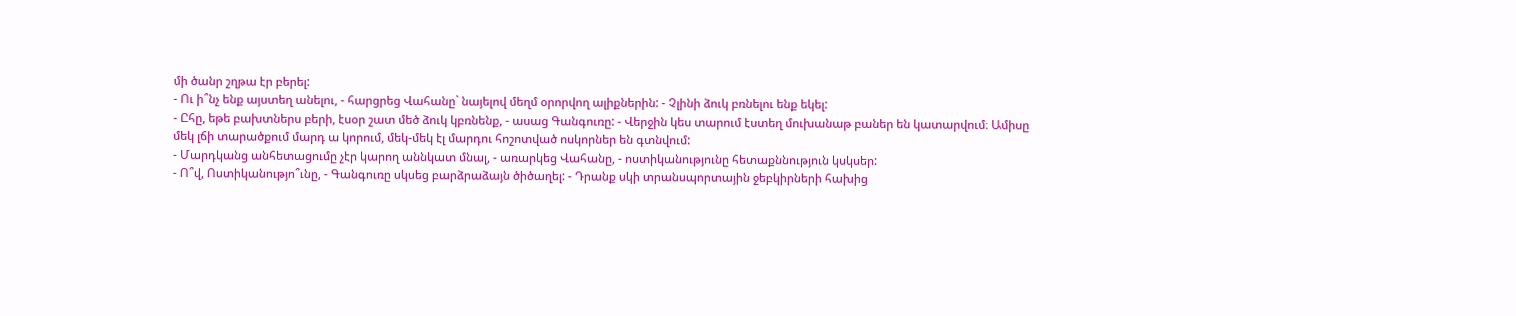մի ծանր շղթա էր բերել:
- Ու ի՞նչ ենք այստեղ անելու, - հարցրեց Վահանը` նայելով մեղմ օրորվող ալիքներին: - Չլինի ձուկ բռնելու ենք եկել:
- Ըհը, եթե բախտներս բերի, էսօր շատ մեծ ձուկ կբռնենք, - ասաց Գանգուռը: - Վերջին կես տարում էստեղ մուխանաթ բաներ են կատարվում։ Ամիսը մեկ լճի տարածքում մարդ ա կորում, մեկ-մեկ էլ մարդու հոշոտված ոսկորներ են գտնվում:
- Մարդկանց անհետացումը չէր կարող աննկատ մնալ, - առարկեց Վահանը, - ոստիկանությունը հետաքննություն կսկսեր:
- Ո՞վ, Ոստիկանությո՞ւնը, - Գանգուռը սկսեց բարձրաձայն ծիծաղել: - Դրանք սկի տրանսպորտային ջեբկիրների հախից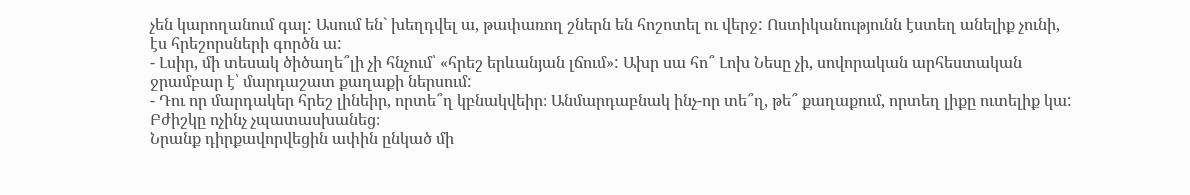չեն կարողանում գալ: Ասում են` խեղդվել ա, թափառող շներն են հոշոտել ու վերջ: Ոստիկանությունն էստեղ անելիք չունի, էս հրեշորսների գործն ա:
- Լսիր, մի տեսակ ծիծաղե՞լի չի հնչում՝ «հրեշ երևանյան լճում»: Ախր սա հո՞ Լոխ Նեսը չի, սովորական արհեստական ջրամբար է՝ մարդաշատ քաղաքի ներսում:
- Դու որ մարդակեր հրեշ լինեիր, որտե՞ղ կբնակվեիր։ Անմարդաբնակ ինչ-որ տե՞ղ, թե՞ քաղաքում, որտեղ լիքը ուտելիք կա:
Բժիշկը ոչինչ չպատասխանեց։
Նրանք դիրքավորվեցին ափին ընկած մի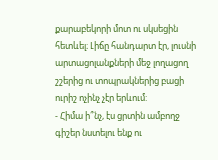քարաբեկորի մոտ ու սկսեցին հետևել։ Լիճը հանդարտ էր, լուսնի արտացոլանքների մեջ լողացող շշերից ու տոպրակներից բացի ուրիշ ոչինչ չէր երևում:
- Հիմա ի՞նչ, էս ցրտին ամբողջ գիշեր նստելու ենք ու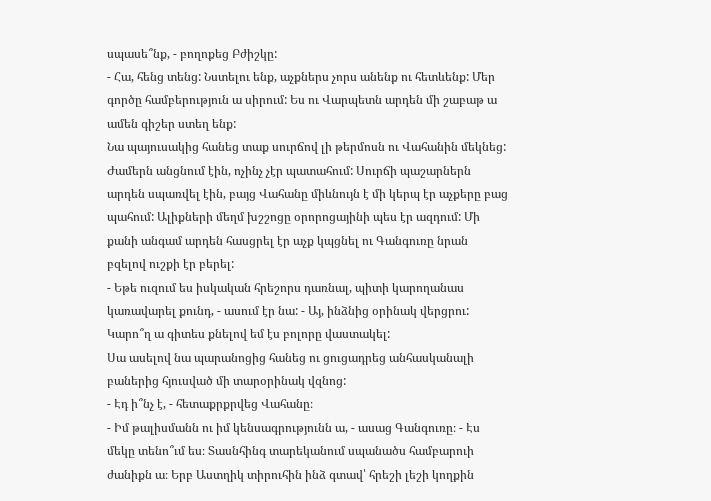սպասե՞նք, - բողոքեց Բժիշկը:
- Հա, հենց տենց: Նստելու ենք, աչքներս չորս անենք ու հետևենք: Մեր գործը համբերություն ա սիրում: Ես ու Վարպետն արդեն մի շաբաթ ա ամեն գիշեր ստեղ ենք:
Նա պայուսակից հանեց տաք սուրճով լի թերմոսն ու Վահանին մեկնեց:
Ժամերն անցնում էին, ոչինչ չէր պատահում: Սուրճի պաշարներն արդեն սպառվել էին, բայց Վահանը միևնույն է մի կերպ էր աչքերը բաց պահում: Ալիքների մեղմ խշշոցը օրորոցայինի պես էր ազդում: Մի քանի անգամ արդեն հասցրել էր աչք կպցնել ու Գանգուռը նրան բզելով ուշքի էր բերել:
- Եթե ուզում ես իսկական հրեշորս դառնալ, պիտի կարողանաս կառավարել քունդ, - ասում էր նա: - Այ, ինձնից օրինակ վերցրու: Կարո՞ղ ա գիտես քնելով եմ էս բոլորը վաստակել:
Սա ասելով նա պարանոցից հանեց ու ցուցադրեց անհասկանալի բաներից հյուսված մի տարօրինակ վզնոց:
- Էդ ի՞նչ է, - հետաքրքրվեց Վահանը։
- Իմ թալիսմանն ու իմ կենսագրությունն ա, - ասաց Գանգուռը։ - Էս մեկը տենո՞ւմ ես։ Տասնհինգ տարեկանում սպանածս համբարուի ժանիքն ա։ Երբ Աստղիկ տիրուհին ինձ գտավ՝ հրեշի լեշի կողքին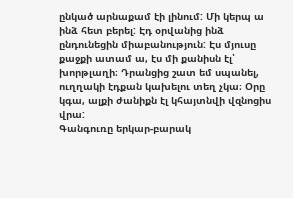ընկած արնաքամ էի լինում: Մի կերպ ա ինձ հետ բերել: Էդ օրվանից ինձ ընդունեցին միաբանություն: Էս մյուսը քաջքի ատամ ա, էս մի քանիսն էլ՝ խորթլաղի։ Դրանցից շատ եմ սպանել, ուղղակի էդքան կախելու տեղ չկա։ Օրը կգա, ալքի ժանիքն էլ կհայտնվի վզնոցիս վրա:
Գանգուռը երկար-բարակ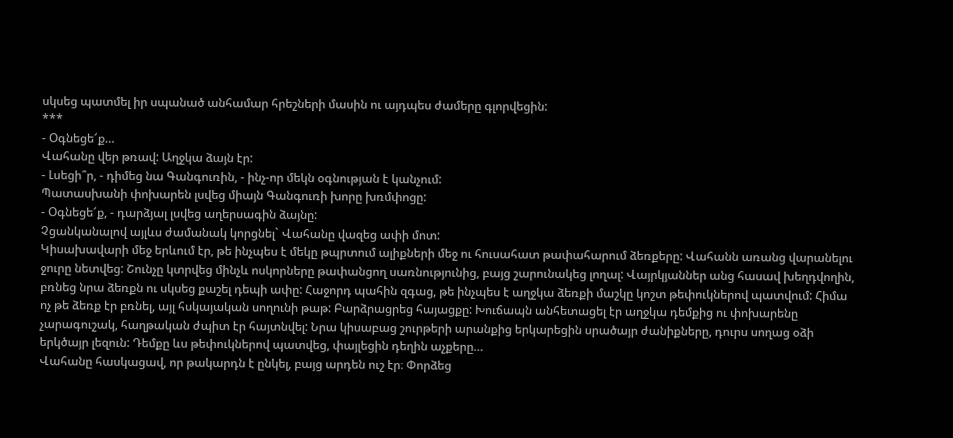սկսեց պատմել իր սպանած անհամար հրեշների մասին ու այդպես ժամերը գլորվեցին:
***
- Օգնեցե՜ք…
Վահանը վեր թռավ: Աղջկա ձայն էր:
- Լսեցի՞ր, - դիմեց նա Գանգուռին, - ինչ-որ մեկն օգնության է կանչում:
Պատասխանի փոխարեն լսվեց միայն Գանգուռի խորը խռմփոցը:
- Օգնեցե՜ք, - դարձյալ լսվեց աղերսագին ձայնը:
Չցանկանալով այլևս ժամանակ կորցնել` Վահանը վազեց ափի մոտ:
Կիսախավարի մեջ երևում էր, թե ինչպես է մեկը թպրտում ալիքների մեջ ու հուսահատ թափահարում ձեռքերը: Վահանն առանց վարանելու ջուրը նետվեց: Շունչը կտրվեց մինչև ոսկորները թափանցող սառնությունից, բայց շարունակեց լողալ: Վայրկյաններ անց հասավ խեղդվողին, բռնեց նրա ձեռքն ու սկսեց քաշել դեպի ափը: Հաջորդ պահին զգաց, թե ինչպես է աղջկա ձեռքի մաշկը կոշտ թեփուկներով պատվում: Հիմա ոչ թե ձեռք էր բռնել, այլ հսկայական սողունի թաթ: Բարձրացրեց հայացքը: Խուճապն անհետացել էր աղջկա դեմքից ու փոխարենը չարագուշակ, հաղթական ժպիտ էր հայտնվել: Նրա կիսաբաց շուրթերի արանքից երկարեցին սրածայր ժանիքները, դուրս սողաց օձի երկծայր լեզուն: Դեմքը ևս թեփուկներով պատվեց, փայլեցին դեղին աչքերը…
Վահանը հասկացավ, որ թակարդն է ընկել, բայց արդեն ուշ էր։ Փորձեց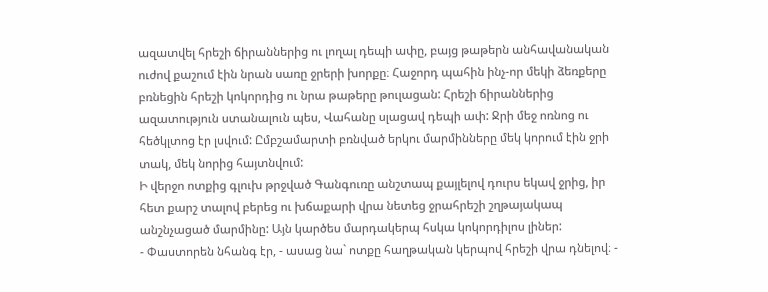ազատվել հրեշի ճիրաններից ու լողալ դեպի ափը, բայց թաթերն անհավանական ուժով քաշում էին նրան սառը ջրերի խորքը։ Հաջորդ պահին ինչ-որ մեկի ձեռքերը բռնեցին հրեշի կոկորդից ու նրա թաթերը թուլացան: Հրեշի ճիրաններից ազատություն ստանալուն պես, Վահանը սլացավ դեպի ափ: Ջրի մեջ ոռնոց ու հեծկլտոց էր լսվում: Ըմբշամարտի բռնված երկու մարմինները մեկ կորում էին ջրի տակ, մեկ նորից հայտնվում:
Ի վերջո ոտքից գլուխ թրջված Գանգուռը անշտապ քայլելով դուրս եկավ ջրից, իր հետ քարշ տալով բերեց ու խճաքարի վրա նետեց ջրահրեշի շղթայակապ անշնչացած մարմինը: Այն կարծես մարդակերպ հսկա կոկորդիլոս լիներ:
- Փաստորեն նհանգ էր, - ասաց նա` ոտքը հաղթական կերպով հրեշի վրա դնելով։ -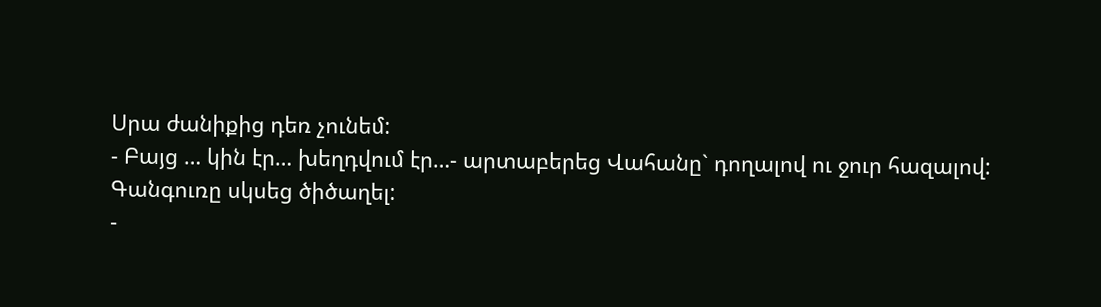Սրա ժանիքից դեռ չունեմ:
- Բայց … կին էր… խեղդվում էր…- արտաբերեց Վահանը` դողալով ու ջուր հազալով:
Գանգուռը սկսեց ծիծաղել:
-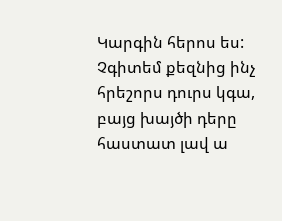Կարգին հերոս ես: Չգիտեմ քեզնից ինչ հրեշորս դուրս կգա, բայց խայծի դերը հաստատ լավ ա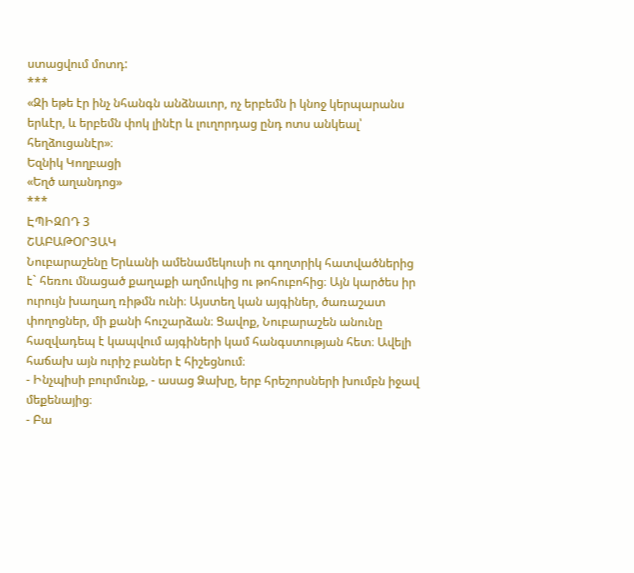ստացվում մոտդ:
***
«Զի եթե էր ինչ նհանգն անձնաւոր, ոչ երբեմն ի կնոջ կերպարանս երևէր, և երբեմն փոկ լինէր և լուղորդաց ընդ ոտս անկեալ՝ հեղձուցանէր»։
Եզնիկ Կողբացի
«Եղծ աղանդոց»
***
ԷՊԻԶՈԴ 3
ՇԱԲԱԹՕՐՅԱԿ
Նուբարաշենը Երևանի ամենամեկուսի ու գողտրիկ հատվածներից է` հեռու մնացած քաղաքի աղմուկից ու թոհուբոհից։ Այն կարծես իր ուրույն խաղաղ ռիթմն ունի։ Այստեղ կան այգիներ, ծառաշատ փողոցներ, մի քանի հուշարձան։ Ցավոք, Նուբարաշեն անունը հազվադեպ է կապվում այգիների կամ հանգստության հետ։ Ավելի հաճախ այն ուրիշ բաներ է հիշեցնում։
- Ինչպիսի բուրմունք, - ասաց Ձախը, երբ հրեշորսների խումբն իջավ մեքենայից։
- Բա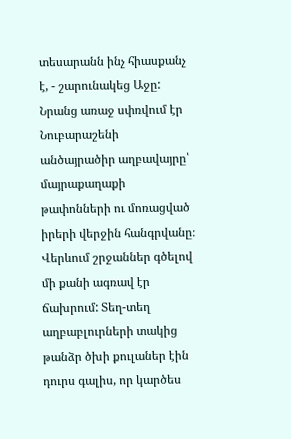տեսարանն ինչ հիասքանչ է, - շարունակեց Աջը:
Նրանց առաջ սփռվում էր Նուբարաշենի անծայրածիր աղբավայրը՝ մայրաքաղաքի թափոնների ու մոռացված իրերի վերջին հանգրվանը։ Վերևում շրջաններ գծելով մի քանի ագռավ էր ճախրում: Տեղ-տեղ աղբաբլուրների տակից թանձր ծխի քուլաներ էին դուրս գալիս, որ կարծես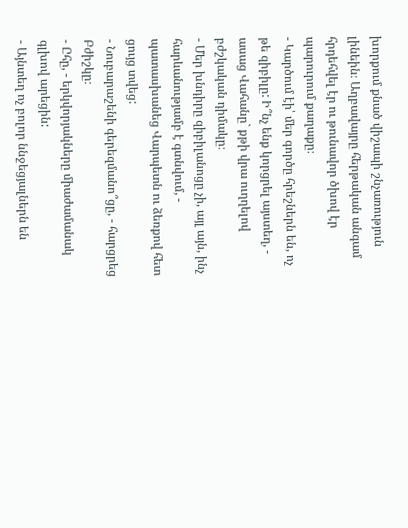խորքում քնած վիշապի շնչառություն լինեին։ Աղբավայրը հերթական անգամ հրդեհվել էր ու թունավոր ծխով էր պարուրում քաղաքը։
- Կարծում էի՝ մեր գործը հրեշներն են, ոչ թե զիբիլը: Ի՞նչ ենք կորցրել այստեղ, - ասաց Վահանը` քթի վրա ուղղելով բժշկական դիմակը։
- Մեր խնդիրը զիբիլանոցը չի, այլ այն, ինչ հարևանությամբ է գտնվում, - պատասխանեց Վարպետն ու ձեռքով հետ ցույց տվեց:
- Նուբարաշենի գերեզմանո՞ցը, - հարցրեց Բժիշկը։
- Ըհը, - երկվորյակները միաժամանակ գլխով արեցին:
- Այնտեղ ոչ բոլոր ննջեցյալներն են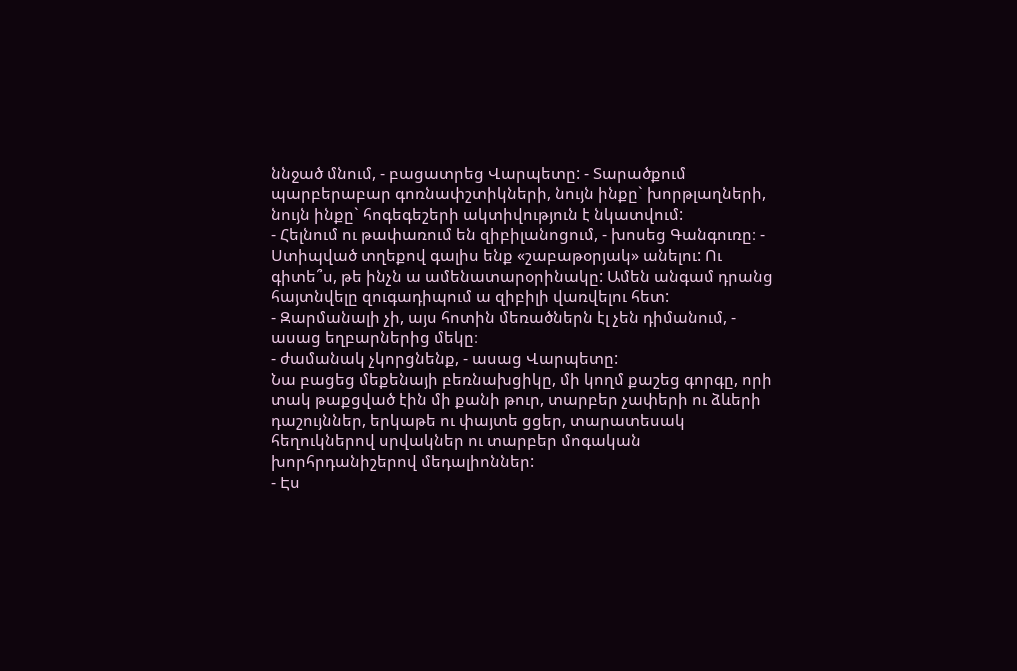ննջած մնում, - բացատրեց Վարպետը: - Տարածքում պարբերաբար գոռնափշտիկների, նույն ինքը` խորթլաղների, նույն ինքը` հոգեգեշերի ակտիվություն է նկատվում:
- Հելնում ու թափառում են զիբիլանոցում, - խոսեց Գանգուռը։ - Ստիպված տղեքով գալիս ենք «շաբաթօրյակ» անելու: Ու գիտե՞ս, թե ինչն ա ամենատարօրինակը: Ամեն անգամ դրանց հայտնվելը զուգադիպում ա զիբիլի վառվելու հետ:
- Զարմանալի չի, այս հոտին մեռածներն էլ չեն դիմանում, - ասաց եղբարներից մեկը։
- ժամանակ չկորցնենք, - ասաց Վարպետը:
Նա բացեց մեքենայի բեռնախցիկը, մի կողմ քաշեց գորգը, որի տակ թաքցված էին մի քանի թուր, տարբեր չափերի ու ձևերի դաշույններ, երկաթե ու փայտե ցցեր, տարատեսակ հեղուկներով սրվակներ ու տարբեր մոգական խորհրդանիշերով մեդալիոններ:
- Էս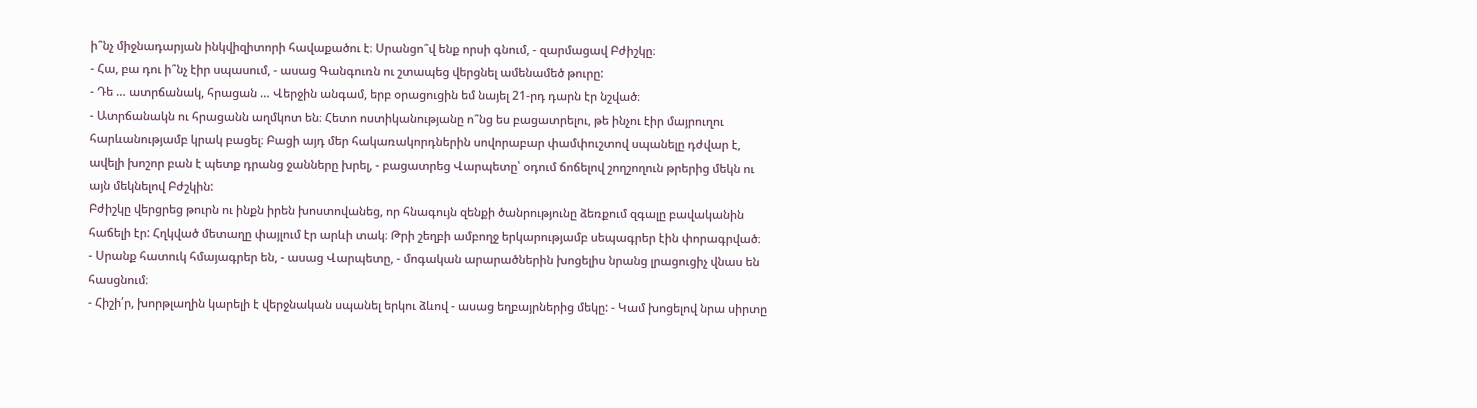ի՞նչ միջնադարյան ինկվիզիտորի հավաքածու է։ Սրանցո՞վ ենք որսի գնում, - զարմացավ Բժիշկը։
- Հա, բա դու ի՞նչ էիր սպասում, - ասաց Գանգուռն ու շտապեց վերցնել ամենամեծ թուրը:
- Դե … ատրճանակ, հրացան … Վերջին անգամ, երբ օրացուցին եմ նայել 21-րդ դարն էր նշված։
- Ատրճանակն ու հրացանն աղմկոտ են։ Հետո ոստիկանությանը ո՞նց ես բացատրելու, թե ինչու էիր մայրուղու հարևանությամբ կրակ բացել։ Բացի այդ մեր հակառակորդներին սովորաբար փամփուշտով սպանելը դժվար է, ավելի խոշոր բան է պետք դրանց ջանները խրել, - բացատրեց Վարպետը՝ օդում ճոճելով շողշողուն թրերից մեկն ու այն մեկնելով Բժշկին:
Բժիշկը վերցրեց թուրն ու ինքն իրեն խոստովանեց, որ հնագույն զենքի ծանրությունը ձեռքում զգալը բավականին հաճելի էր: Հղկված մետաղը փայլում էր արևի տակ։ Թրի շեղբի ամբողջ երկարությամբ սեպագրեր էին փորագրված։
- Սրանք հատուկ հմայագրեր են, - ասաց Վարպետը, - մոգական արարածներին խոցելիս նրանց լրացուցիչ վնաս են հասցնում։
- Հիշի՛ր, խորթլաղին կարելի է վերջնական սպանել երկու ձևով - ասաց եղբայրներից մեկը: - Կամ խոցելով նրա սիրտը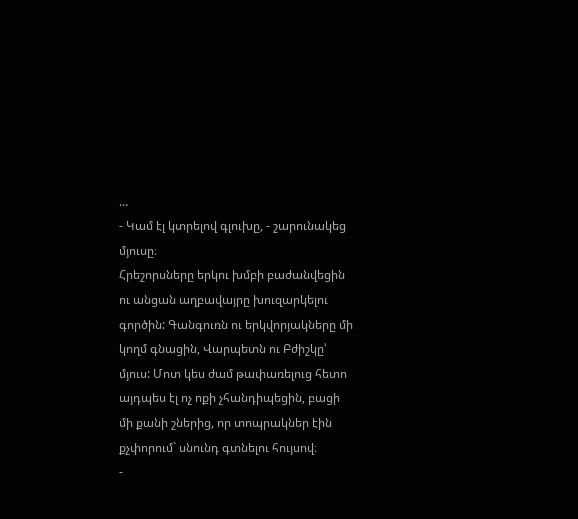…
- Կամ էլ կտրելով գլուխը, - շարունակեց մյուսը։
Հրեշորսները երկու խմբի բաժանվեցին ու անցան աղբավայրը խուզարկելու գործին: Գանգուռն ու երկվորյակները մի կողմ գնացին, Վարպետն ու Բժիշկը՝ մյուս: Մոտ կես ժամ թափառելուց հետո այդպես էլ ոչ ոքի չհանդիպեցին, բացի մի քանի շներից, որ տոպրակներ էին քչփորում` սնունդ գտնելու հույսով։
-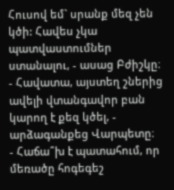Հուսով եմ` սրանք մեզ չեն կծի: Հավես չկա պատվաստումներ ստանալու, - ասաց Բժիշկը։
- Հավատա, այստեղ շներից ավելի վտանգավոր բան կարող է քեզ կծել, - արձագանքեց Վարպետը։
- Հաճա՞խ է պատահում, որ մեռածը հոգեգեշ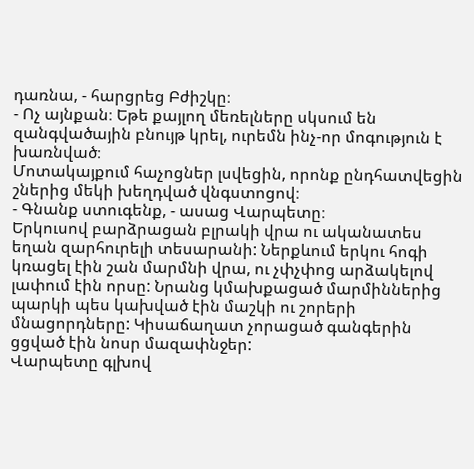դառնա, - հարցրեց Բժիշկը։
- Ոչ այնքան։ Եթե քայլող մեռելները սկսում են զանգվածային բնույթ կրել, ուրեմն ինչ-որ մոգություն է խառնված։
Մոտակայքում հաչոցներ լսվեցին, որոնք ընդհատվեցին շներից մեկի խեղդված վնգստոցով։
- Գնանք ստուգենք, - ասաց Վարպետը։
Երկուսով բարձրացան բլրակի վրա ու ականատես եղան զարհուրելի տեսարանի: Ներքևում երկու հոգի կռացել էին շան մարմնի վրա, ու չփչփոց արձակելով լափում էին որսը: Նրանց կմախքացած մարմիններից պարկի պես կախված էին մաշկի ու շորերի մնացորդները: Կիսաճաղատ չորացած գանգերին ցցված էին նոսր մազափնջեր:
Վարպետը գլխով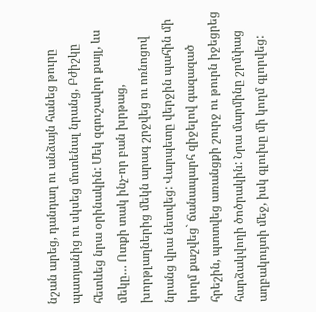նշան արեց, դանդաղ ու անձայն հանեց թուրը պատյանից ու սկսեց մոտենալ նրանց, Բժիշկը հետևեց նրա օրինակին: Մեկ զգուշավոր քայլ, ևս մեկը… Ոտքի տակ ինչ-որ բան խրթաց, խորթլաղներից մեկն արագ շրջվեց ու ոռնոցով նրանց վրա նետվեց: Վարպետը վերջին պահին մի կողմ քաշվեց` ճանապարհ զիջելով գազազած հրեշին, պտտվեց առանցքի շուրջ ու թուրն իջեցրեց հարձակվողի ծոծրակին: Նրա մարմինը շրմփաց աղբակույտի մեջ, իսկ գլուխը մի կողմ գլորվեց: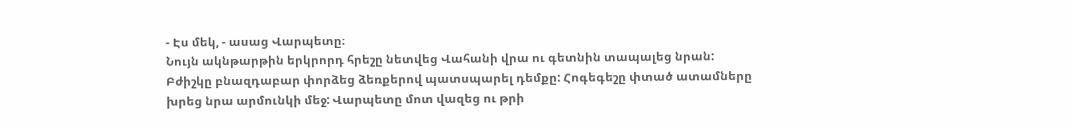- Էս մեկ, - ասաց Վարպետը։
Նույն ակնթարթին երկրորդ հրեշը նետվեց Վահանի վրա ու գետնին տապալեց նրան: Բժիշկը բնազդաբար փորձեց ձեռքերով պատսպարել դեմքը: Հոգեգեշը փտած ատամները խրեց նրա արմունկի մեջ: Վարպետը մոտ վազեց ու թրի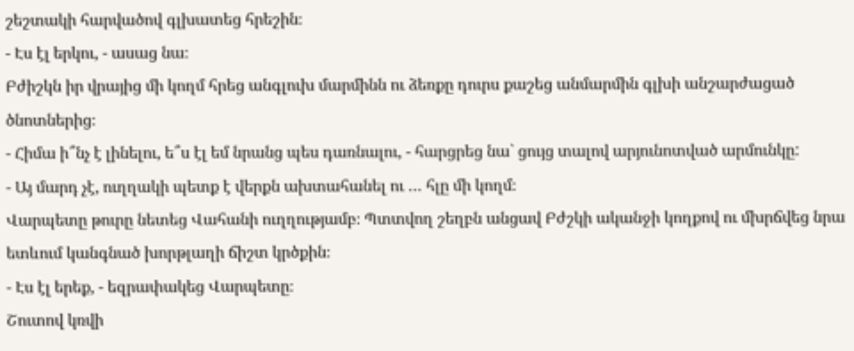շեշտակի հարվածով գլխատեց հրեշին։
- Էս էլ երկու, - ասաց նա։
Բժիշկն իր վրայից մի կողմ հրեց անգլուխ մարմինն ու ձեռքը դուրս քաշեց անմարմին գլխի անշարժացած ծնոտներից։
- Հիմա ի՞նչ է լինելու, ե՞ս էլ եմ նրանց պես դառնալու, - հարցրեց նա` ցույց տալով արյունոտված արմունկը:
- Այ մարդ չէ, ուղղակի պետք է վերքն ախտահանել ու … հլը մի կողմ։
Վարպետը թուրը նետեց Վահանի ուղղությամբ։ Պտտվող շեղբն անցավ Բժշկի ականջի կողքով ու մխրճվեց նրա ետևում կանգնած խորթլաղի ճիշտ կրծքին։
- Էս էլ երեք, - եզրափակեց Վարպետը։
Շուտով կռվի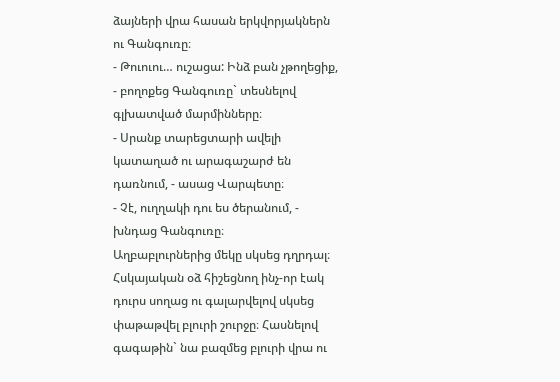ձայների վրա հասան երկվորյակներն ու Գանգուռը։
- Թուուու… ուշացա: Ինձ բան չթողեցիք, - բողոքեց Գանգուռը` տեսնելով գլխատված մարմինները։
- Սրանք տարեցտարի ավելի կատաղած ու արագաշարժ են դառնում, - ասաց Վարպետը։
- Չէ, ուղղակի դու ես ծերանում, - խնդաց Գանգուռը։
Աղբաբլուրներից մեկը սկսեց դղրդալ։ Հսկայական օձ հիշեցնող ինչ-որ էակ դուրս սողաց ու գալարվելով սկսեց փաթաթվել բլուրի շուրջը։ Հասնելով գագաթին` նա բազմեց բլուրի վրա ու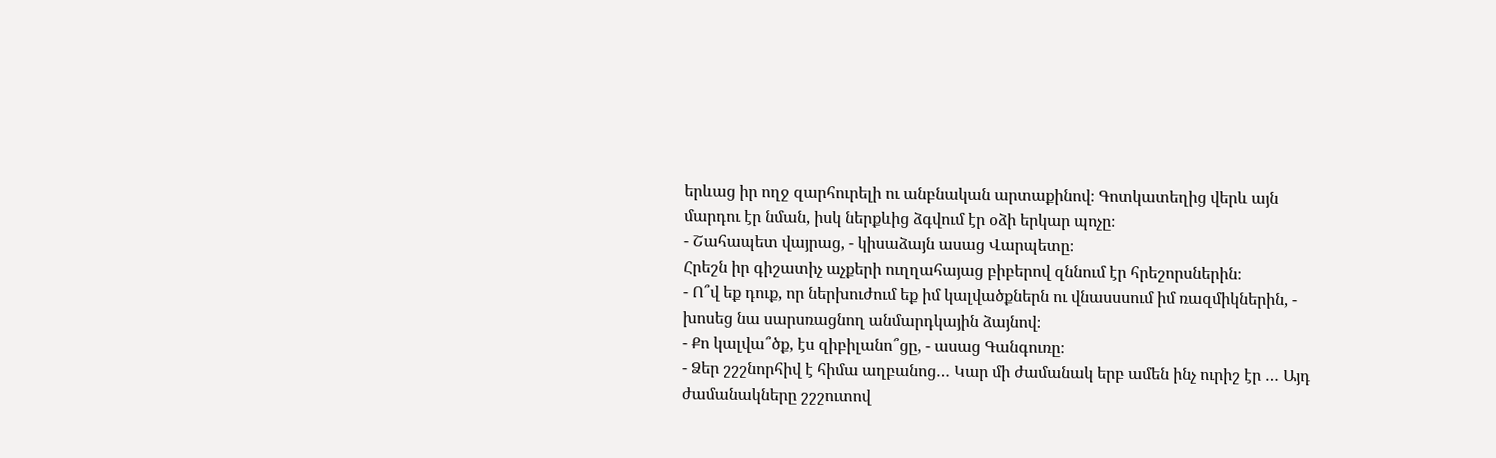երևաց իր ողջ զարհուրելի ու անբնական արտաքինով։ Գոտկատեղից վերև այն մարդու էր նման, իսկ ներքևից ձգվում էր օձի երկար պոչը։
- Շահապետ վայրաց, - կիսաձայն ասաց Վարպետը։
Հրեշն իր գիշատիչ աչքերի ուղղահայաց բիբերով զննում էր հրեշորսներին։
- Ո՞վ եք դուք, որ ներխուժում եք իմ կալվածքներն ու վնասսսում իմ ռազմիկներին, - խոսեց նա սարսռացնող անմարդկային ձայնով։
- Քո կալվա՞ծք, էս զիբիլանո՞ցը, - ասաց Գանգուռը։
- Ձեր շշշնորհիվ է հիմա աղբանոց… Կար մի ժամանակ երբ ամեն ինչ ուրիշ էր … Այդ ժամանակները շշշուտով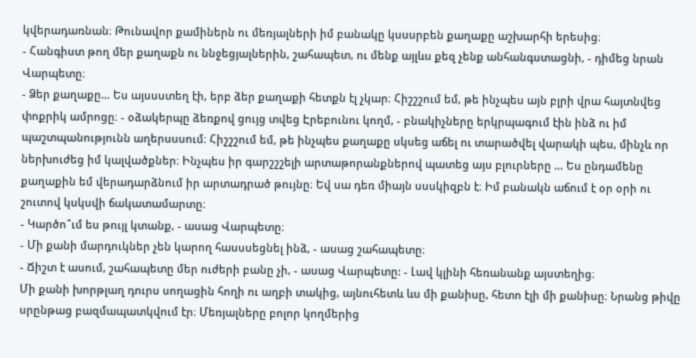կվերադառնան։ Թունավոր քամիներն ու մեռյալների իմ բանակը կսսսրբեն քաղաքը աշխարհի երեսից։
- Հանգիստ թող մեր քաղաքն ու ննջեցյալներին, շահապետ, ու մենք այլևս քեզ չենք անհանգստացնի, - դիմեց նրան Վարպետը։
- Ձեր քաղաքը… Ես այսսստեղ էի, երբ ձեր քաղաքի հետքն էլ չկար։ Հիշշշում եմ, թե ինչպես այն բլրի վրա հայտնվեց փոքրիկ ամրոցը։ - օձակերպը ձեռքով ցույց տվեց Էրեբունու կողմ, - բնակիչները երկրպագում էին ինձ ու իմ պաշտպանությունն աղերսսսում։ Հիշշշում եմ, թե ինչպես քաղաքը սկսեց աճել ու տարածվել վարակի պես, մինչև որ ներխուժեց իմ կալվածքներ։ Ինչպես իր գարշշշելի արտաթորանքներով պատեց այս բլուրները … Ես ընդամենը քաղաքին եմ վերադարձնում իր արտադրած թույնը։ Եվ սա դեռ միայն սսսկիզբն է։ Իմ բանակն աճում է օր օրի ու շուտով կսկսվի ճակատամարտը։
- Կարծո՞ւմ ես թույլ կտանք, - ասաց Վարպետը։
- Մի քանի մարդուկներ չեն կարող հասսսեցնել ինձ, - ասաց շահապետը։
- Ճիշտ է ասում, շահապետը մեր ուժերի բանը չի, - ասաց Վարպետը: - Լավ կլինի հեռանանք այստեղից։
Մի քանի խորթլաղ դուրս սողացին հողի ու աղբի տակից, այնուհետև ևս մի քանիսը, հետո էլի մի քանիսը։ Նրանց թիվը սրընթաց բազմապատկվում էր։ Մեռյալները բոլոր կողմերից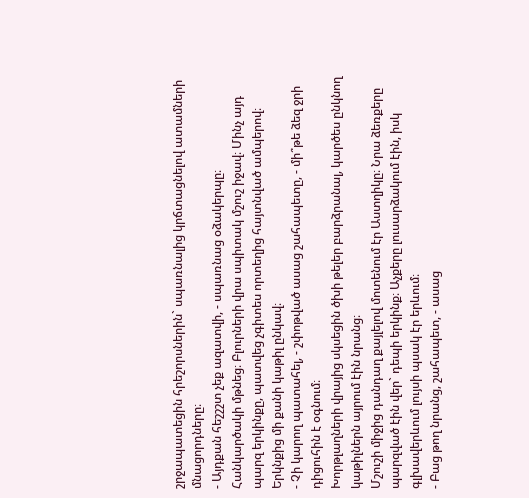շրջապատեցին հրեշորսներին` սպառնալից կրճտացնելով ատամների մնացորդները։
- Այդքան հեշշշտ չեք ազատվի, - սպառնաց օձակերպը։
Հանկարծակի մթնեց։ Բլուրների վրա սպիտակ մշուշ իջավ։ Մինչ այդ պարզ երկինքը, պատվեց չգիտես որտեղից հայտնված ամպերով։ Երկնքից մի քանի կաթիլ ընկավ։
- Չի կարող պատահել, - շփոթված ասաց շահապետը, - մի՞թե ձեզ ջրի դիցուհին է օգնում։
Խորթլաղների վրայից սկսեցին ծխի թելեր բարձրանալ, կարծես ընկնող կաթիլներն այրում էին նրանց։
Մշուշի միջից դանդաղ քայլելով մոտենում էր Աստղիկը։ Նրա ձեռքերը պարզված էին վեր` դեպի երկինք։ Աչքերը լուսարձակում էին, իսկ գլխավերևում լույսի պսակ էր երևում։
- Բաց թող նրանց, շահապետ, - ասաց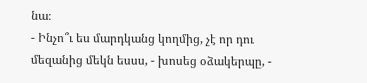նա։
- Ինչո՞ւ ես մարդկանց կողմից, չէ որ դու մեզանից մեկն եսսս, - խոսեց օձակերպը, -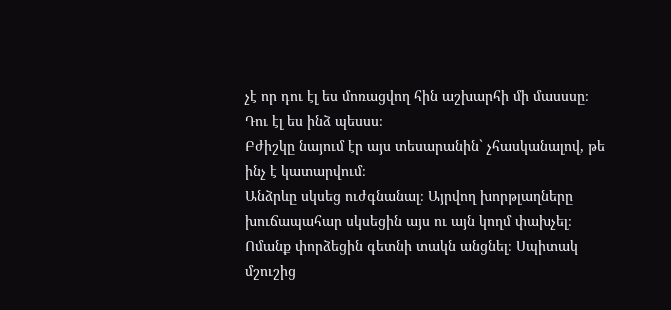չէ որ դու էլ ես մոռացվող հին աշխարհի մի մասսսը։ Դու էլ ես ինձ պեսսս։
Բժիշկը նայում էր այս տեսարանին` չհասկանալով, թե ինչ է կատարվում։
Անձրևը սկսեց ուժգնանալ։ Այրվող խորթլաղները խուճապահար սկսեցին այս ու այն կողմ փախչել։ Ոմանք փորձեցին գետնի տակն անցնել։ Սպիտակ մշուշից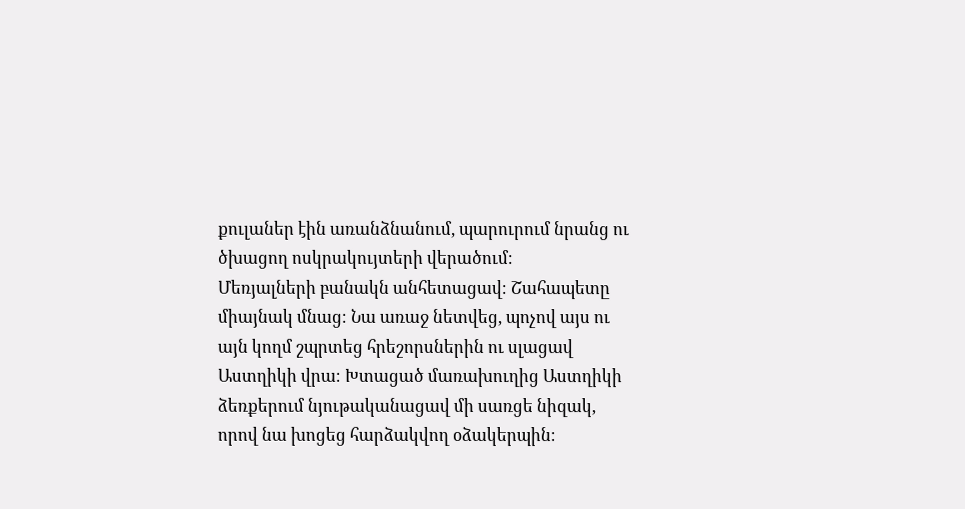քուլաներ էին առանձնանում, պարուրում նրանց ու ծխացող ոսկրակույտերի վերածում։
Մեռյալների բանակն անհետացավ։ Շահապետը միայնակ մնաց։ Նա առաջ նետվեց, պոչով այս ու այն կողմ շպրտեց հրեշորսներին ու սլացավ Աստղիկի վրա։ Խտացած մառախուղից Աստղիկի ձեռքերում նյութականացավ մի սառցե նիզակ, որով նա խոցեց հարձակվող օձակերպին։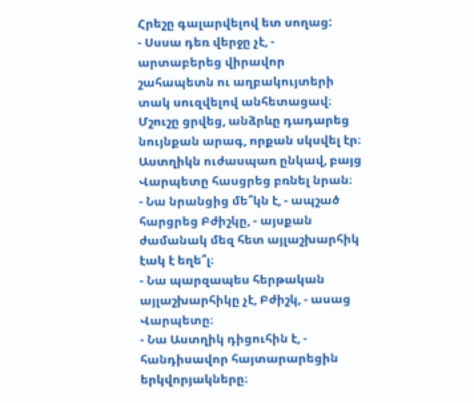Հրեշը գալարվելով ետ սողաց:
- Սսսա դեռ վերջը չէ, - արտաբերեց վիրավոր շահապետն ու աղբակույտերի տակ սուզվելով անհետացավ։
Մշուշը ցրվեց, անձրևը դադարեց նույնքան արագ, որքան սկսվել էր։ Աստղիկն ուժասպառ ընկավ, բայց Վարպետը հասցրեց բռնել նրան։
- Նա նրանցից մե՞կն է, - ապշած հարցրեց Բժիշկը, - այսքան ժամանակ մեզ հետ այլաշխարհիկ էակ է եղե՞լ։
- Նա պարզապես հերթական այլաշխարհիկը չէ, Բժիշկ, - ասաց Վարպետը։
- Նա Աստղիկ դիցուհին է, - հանդիսավոր հայտարարեցին երկվորյակները։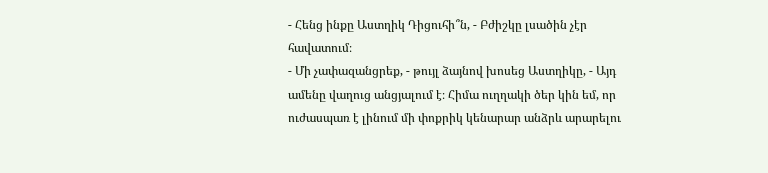- Հենց ինքը Աստղիկ Դիցուհի՞ն, - Բժիշկը լսածին չէր հավատում։
- Մի չափազանցրեք, - թույլ ձայնով խոսեց Աստղիկը, - Այդ ամենը վաղուց անցյալում է։ Հիմա ուղղակի ծեր կին եմ, որ ուժասպառ է լինում մի փոքրիկ կենարար անձրև արարելու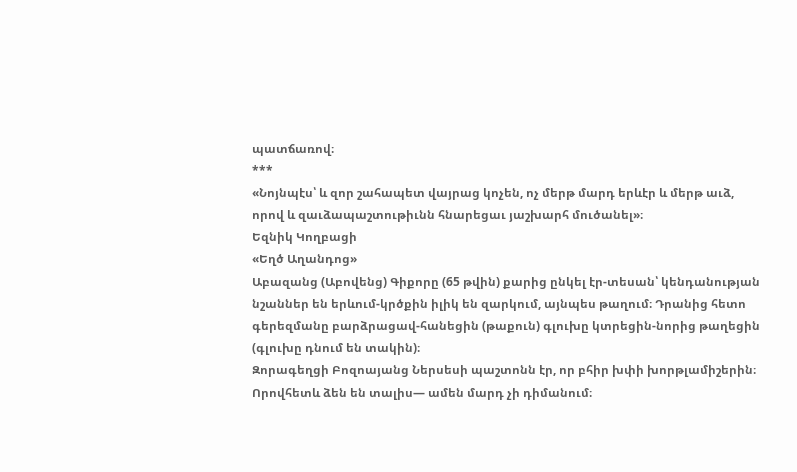պատճառով։
***
«Նոյնպէս՝ և զոր շահապետ վայրաց կոչեն, ոչ մերթ մարդ երևէր և մերթ աւձ, որով և զաւձապաշտութիւնն հնարեցաւ յաշխարհ մուծանել»։
Եզնիկ Կողբացի
«Եղծ Աղանդոց»
Աբազանց (Աբովենց) Գիքորը (65 թվին) քարից ընկել էր-տեսան՝ կենդանության նշաններ են երևում-կրծքին իլիկ են զարկում, այնպես թաղում։ Դրանից հետո գերեզմանը բարձրացավ-հանեցին (թաքուն) գլուխը կտրեցին-նորից թաղեցին (գլուխը դնում են տակին)։
Զորագեղցի Բոզոայանց Ներսեսի պաշտոնն էր, որ բհիր խփի խորթլամիշերին։ Որովհետև ձեն են տալիս— ամեն մարդ չի դիմանում։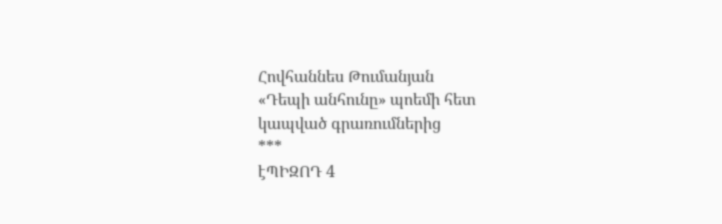Հովհաննես Թումանյան
«Դեպի անհունը» պոեմի հետ կապված գրառումներից
***
էՊԻԶՈԴ 4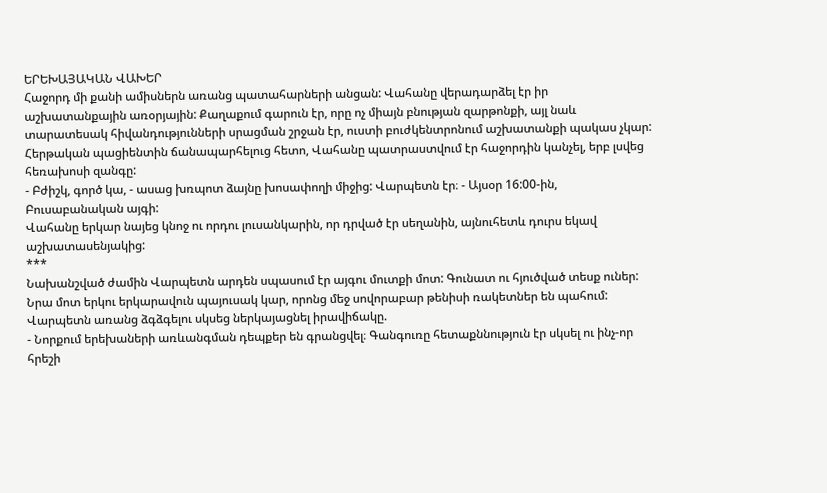ԵՐԵԽԱՅԱԿԱՆ ՎԱԽԵՐ
Հաջորդ մի քանի ամիսներն առանց պատահարների անցան: Վահանը վերադարձել էր իր աշխատանքային առօրյային: Քաղաքում գարուն էր, որը ոչ միայն բնության զարթոնքի, այլ նաև տարատեսակ հիվանդությունների սրացման շրջան էր, ուստի բուժկենտրոնում աշխատանքի պակաս չկար: Հերթական պացիենտին ճանապարհելուց հետո, Վահանը պատրաստվում էր հաջորդին կանչել, երբ լսվեց հեռախոսի զանգը:
- Բժիշկ, գործ կա, - ասաց խռպոտ ձայնը խոսափողի միջից: Վարպետն էր։ - Այսօր 16:00-ին, Բուսաբանական այգի:
Վահանը երկար նայեց կնոջ ու որդու լուսանկարին, որ դրված էր սեղանին, այնուհետև դուրս եկավ աշխատասենյակից:
***
Նախանշված ժամին Վարպետն արդեն սպասում էր այգու մուտքի մոտ: Գունատ ու հյուծված տեսք ուներ: Նրա մոտ երկու երկարավուն պայուսակ կար, որոնց մեջ սովորաբար թենիսի ռակետներ են պահում: Վարպետն առանց ձգձգելու սկսեց ներկայացնել իրավիճակը.
- Նորքում երեխաների առևանգման դեպքեր են գրանցվել։ Գանգուռը հետաքննություն էր սկսել ու ինչ-որ հրեշի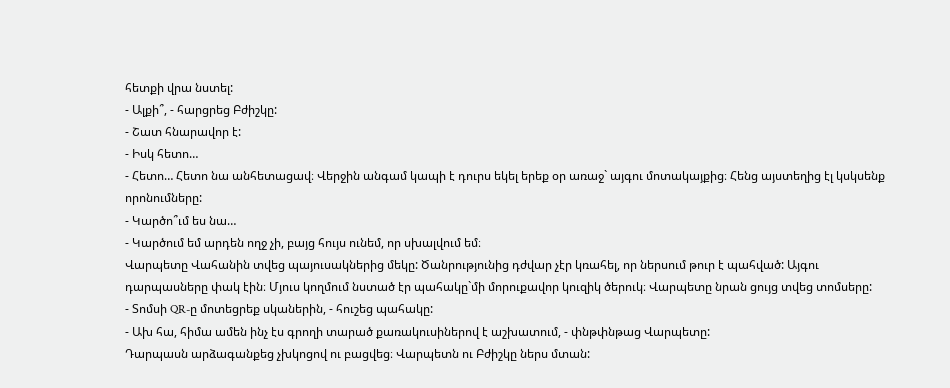հետքի վրա նստել:
- Ալքի՞, - հարցրեց Բժիշկը:
- Շատ հնարավոր է:
- Իսկ հետո…
- Հետո… Հետո նա անհետացավ։ Վերջին անգամ կապի է դուրս եկել երեք օր առաջ` այգու մոտակայքից։ Հենց այստեղից էլ կսկսենք որոնումները:
- Կարծո՞ւմ ես նա…
- Կարծում եմ արդեն ողջ չի, բայց հույս ունեմ, որ սխալվում եմ։
Վարպետը Վահանին տվեց պայուսակներից մեկը: Ծանրությունից դժվար չէր կռահել, որ ներսում թուր է պահված: Այգու դարպասները փակ էին։ Մյուս կողմում նստած էր պահակը`մի մորուքավոր կուզիկ ծերուկ։ Վարպետը նրան ցույց տվեց տոմսերը:
- Տոմսի QR-ը մոտեցրեք սկաներին, - հուշեց պահակը:
- Ախ հա, հիմա ամեն ինչ էս գրողի տարած քառակուսիներով է աշխատում, - փնթփնթաց Վարպետը:
Դարպասն արձագանքեց չխկոցով ու բացվեց։ Վարպետն ու Բժիշկը ներս մտան: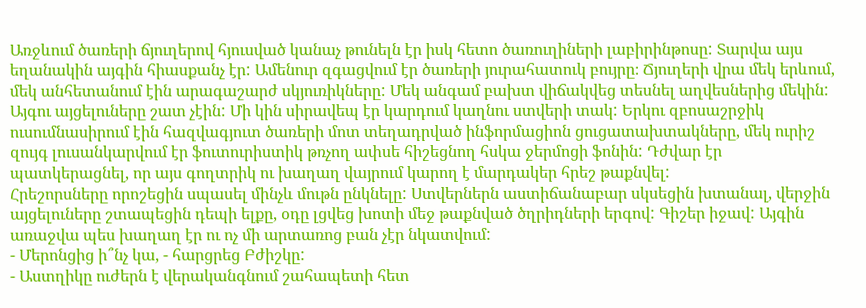Առջևում ծառերի ճյուղերով հյուսված կանաչ թունելն էր իսկ հետո ծառուղիների լաբիրինթոսը: Տարվա այս եղանակին այգին հիասքանչ էր: Ամենուր զգացվում էր ծառերի յուրահատուկ բույրը։ Ճյուղերի վրա մեկ երևում, մեկ անհետանում էին արագաշարժ սկյուռիկները: Մեկ անգամ բախտ վիճակվեց տեսնել աղվեսներից մեկին: Այգու այցելուները շատ չէին: Մի կին սիրավեպ էր կարդում կաղնու ստվերի տակ: Երկու զբոսաշրջիկ ուսումնասիրում էին հազվագյուտ ծառերի մոտ տեղադրված ինֆորմացիոն ցուցատախտակները, մեկ ուրիշ զույգ լուսանկարվում էր ֆուտուրիստիկ թռչող ափսե հիշեցնող հսկա ջերմոցի ֆոնին: Դժվար էր պատկերացնել, որ այս գողտրիկ ու խաղաղ վայրում կարող է մարդակեր հրեշ թաքնվել:
Հրեշորսները որոշեցին սպասել մինչև մութն ընկնելը: Ստվերներն աստիճանաբար սկսեցին խտանալ, վերջին այցելուները շտապեցին դեպի ելքը, օդը լցվեց խոտի մեջ թաքնված ծղրիդների երգով: Գիշեր իջավ: Այգին առաջվա պես խաղաղ էր ու ոչ մի արտառոց բան չէր նկատվում:
- Մերոնցից ի՞նչ կա, - հարցրեց Բժիշկը:
- Աստղիկը ուժերն է վերականգնում շահապետի հետ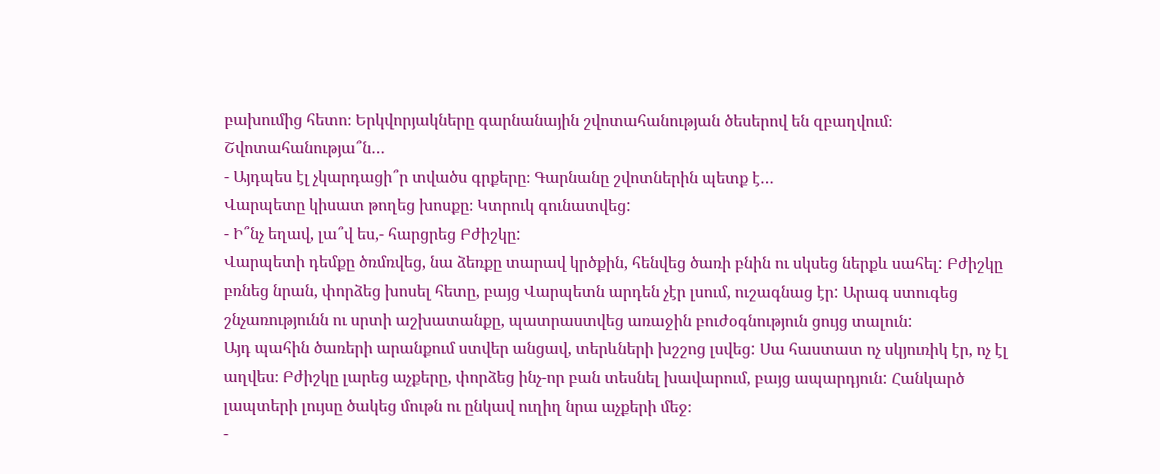բախումից հետո։ Երկվորյակները գարնանային շվոտահանության ծեսերով են զբաղվում։
Շվոտահանությա՞ն…
- Այդպես էլ չկարդացի՞ր տվածս գրքերը։ Գարնանը շվոտներին պետք է…
Վարպետը կիսատ թողեց խոսքը։ Կտրուկ գունատվեց:
- Ի՞նչ եղավ, լա՞վ ես,- հարցրեց Բժիշկը:
Վարպետի դեմքը ծռմռվեց, նա ձեռքը տարավ կրծքին, հենվեց ծառի բնին ու սկսեց ներքև սահել: Բժիշկը բռնեց նրան, փորձեց խոսել հետը, բայց Վարպետն արդեն չէր լսում, ուշագնաց էր: Արագ ստուգեց շնչառությունն ու սրտի աշխատանքը, պատրաստվեց առաջին բուժօգնություն ցույց տալուն:
Այդ պահին ծառերի արանքում ստվեր անցավ, տերևների խշշոց լսվեց: Սա հաստատ ոչ սկյուռիկ էր, ոչ էլ աղվես։ Բժիշկը լարեց աչքերը, փորձեց ինչ-որ բան տեսնել խավարում, բայց ապարդյուն: Հանկարծ լապտերի լույսը ծակեց մութն ու ընկավ ուղիղ նրա աչքերի մեջ։
-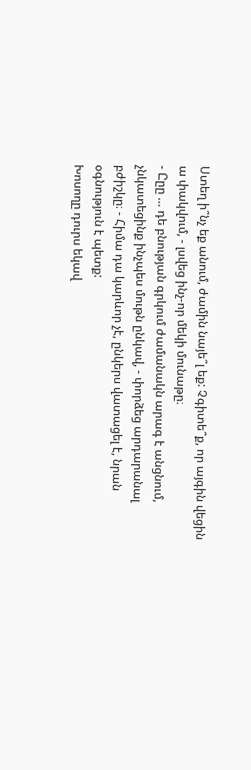Ստեղ ի՞նչ եք անում, ժամին նայե՞լ եք: Չգիտե՞ք, որ այգին վեցին ա փակվում, - լսվեց ինչ-որ մեկի մունաթը։
- Ըըը … դե բնության գրկում ժամանակն արագ է անցնում, չնկատեցինք ինչպես մութն ընկավ, - փորձեց արդարանալ բժիշկը։ - Հիմա դա կարևոր չէ, ընկերս վատացել է, նրան օգնություն է պետք:
Խոսողը դուրս եկավ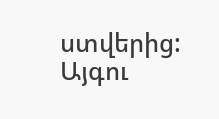ստվերից: Այգու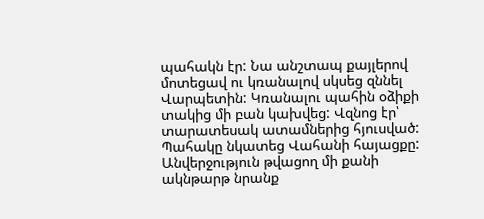պահակն էր: Նա անշտապ քայլերով մոտեցավ ու կռանալով սկսեց զննել Վարպետին: Կռանալու պահին օձիքի տակից մի բան կախվեց: Վզնոց էր՝ տարատեսակ ատամներից հյուսված:
Պահակը նկատեց Վահանի հայացքը: Անվերջություն թվացող մի քանի ակնթարթ նրանք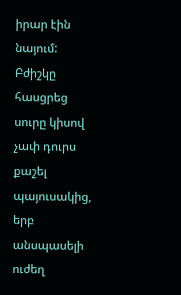իրար էին նայում: Բժիշկը հասցրեց սուրը կիսով չափ դուրս քաշել պայուսակից, երբ անսպասելի ուժեղ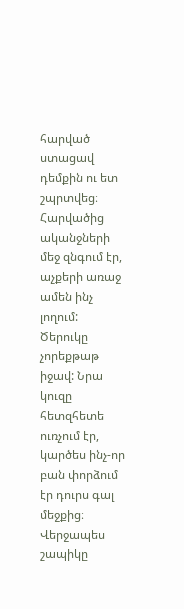հարված ստացավ դեմքին ու ետ շպրտվեց։ Հարվածից ականջների մեջ զնգում էր, աչքերի առաջ ամեն ինչ լողում:
Ծերուկը չորեքթաթ իջավ: Նրա կուզը հետզհետե ուռչում էր, կարծես ինչ-որ բան փորձում էր դուրս գալ մեջքից։ Վերջապես շապիկը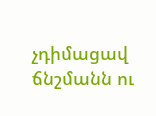չդիմացավ ճնշմանն ու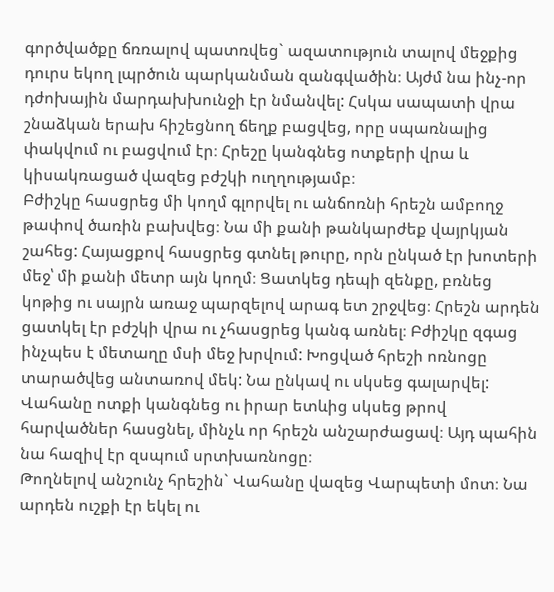գործվածքը ճռռալով պատռվեց` ազատություն տալով մեջքից դուրս եկող լպրծուն պարկանման զանգվածին։ Այժմ նա ինչ-որ դժոխային մարդախխունջի էր նմանվել: Հսկա սապատի վրա շնաձկան երախ հիշեցնող ճեղք բացվեց, որը սպառնալից փակվում ու բացվում էր։ Հրեշը կանգնեց ոտքերի վրա և կիսակռացած վազեց բժշկի ուղղությամբ։
Բժիշկը հասցրեց մի կողմ գլորվել ու անճոռնի հրեշն ամբողջ թափով ծառին բախվեց։ Նա մի քանի թանկարժեք վայրկյան շահեց: Հայացքով հասցրեց գտնել թուրը, որն ընկած էր խոտերի մեջ՝ մի քանի մետր այն կողմ։ Ցատկեց դեպի զենքը, բռնեց կոթից ու սայրն առաջ պարզելով արագ ետ շրջվեց։ Հրեշն արդեն ցատկել էր բժշկի վրա ու չհասցրեց կանգ առնել։ Բժիշկը զգաց ինչպես է մետաղը մսի մեջ խրվում: Խոցված հրեշի ոռնոցը տարածվեց անտառով մեկ: Նա ընկավ ու սկսեց գալարվել: Վահանը ոտքի կանգնեց ու իրար ետևից սկսեց թրով հարվածներ հասցնել, մինչև որ հրեշն անշարժացավ։ Այդ պահին նա հազիվ էր զսպում սրտխառնոցը։
Թողնելով անշունչ հրեշին` Վահանը վազեց Վարպետի մոտ։ Նա արդեն ուշքի էր եկել ու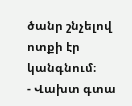ծանր շնչելով ոտքի էր կանգնում։
- Վախտ գտա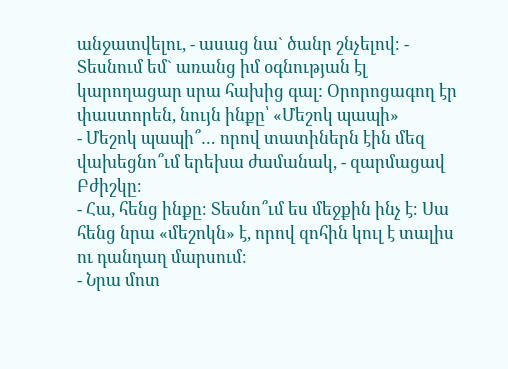անջատվելու, - ասաց նա` ծանր շնչելով։ - Տեսնում եմ` առանց իմ օգնության էլ կարողացար սրա հախից գալ: Օրորոցագող էր փաստորեն, նույն ինքը՝ «Մեշոկ պապի»
- Մեշոկ պապի՞… որով տատիներն էին մեզ վախեցնո՞ւմ երեխա ժամանակ, - զարմացավ Բժիշկը։
- Հա, հենց ինքը։ Տեսնո՞ւմ ես մեջքին ինչ է։ Սա հենց նրա «մեշոկն» է, որով զոհին կուլ է տալիս ու դանդաղ մարսում։
- Նրա մոտ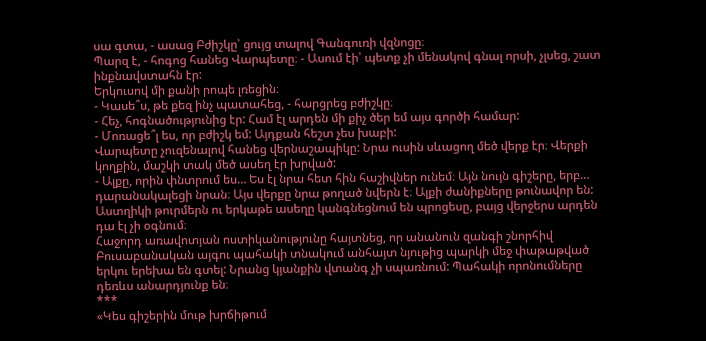սա գտա, - ասաց Բժիշկը՝ ցույց տալով Գանգուռի վզնոցը։
Պարզ է, - հոգոց հանեց Վարպետը։ - Ասում էի՝ պետք չի մենակով գնալ որսի, չլսեց, շատ ինքնավստահն էր:
Երկուսով մի քանի րոպե լռեցին։
- Կասե՞ս, թե քեզ ինչ պատահեց, - հարցրեց բժիշկը։
- Հեչ, հոգնածությունից էր: Համ էլ արդեն մի քիչ ծեր եմ այս գործի համար:
- Մոռացե՞լ ես, որ բժիշկ եմ: Այդքան հեշտ չես խաբի:
Վարպետը չուզենալով հանեց վերնաշապիկը: Նրա ուսին սևացող մեծ վերք էր։ Վերքի կողքին, մաշկի տակ մեծ ասեղ էր խրված:
- Ալքը, որին փնտրում ես… Ես էլ նրա հետ հին հաշիվներ ունեմ։ Այն նույն գիշերը, երբ… դարանակալեցի նրան։ Այս վերքը նրա թողած նվերն է։ Ալքի ժանիքները թունավոր են: Աստղիկի թուրմերն ու երկաթե ասեղը կանգնեցնում են պրոցեսը, բայց վերջերս արդեն դա էլ չի օգնում։
Հաջորդ առավոտյան ոստիկանությունը հայտնեց, որ անանուն զանգի շնորհիվ Բուսաբանական այգու պահակի տնակում անհայտ նյութից պարկի մեջ փաթաթված երկու երեխա են գտել: Նրանց կյանքին վտանգ չի սպառնում: Պահակի որոնումները դեռևս անարդյունք են։
***
«Կես գիշերին մութ խրճիթում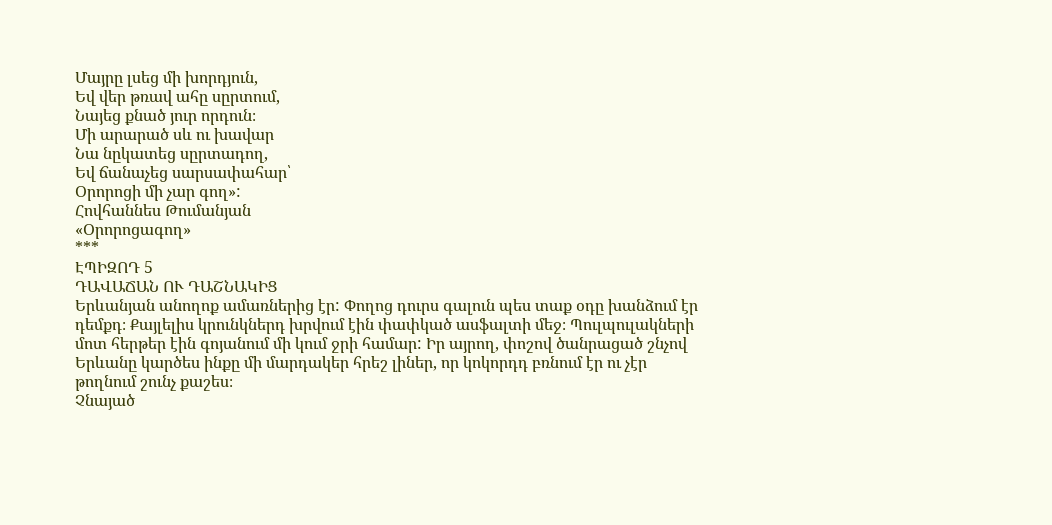Մայրը լսեց մի խորդյուն,
Եվ վեր թռավ ահը սըրտում,
Նայեց քնած յուր որդուն։
Մի արարած սև ու խավար
Նա նըկատեց սըրտադող,
Եվ ճանաչեց սարսափահար՝
Օրորոցի մի չար գող»:
Հովհաննես Թումանյան
«Օրորոցագող»
***
ԷՊԻԶՈԴ 5
ԴԱՎԱՃԱՆ ՈՒ ԴԱՇՆԱԿԻՑ
Երևանյան անողոք ամառներից էր: Փողոց դուրս գալուն պես տաք օդը խանձում էր դեմքդ։ Քայլելիս կրունկներդ խրվում էին փափկած ասֆալտի մեջ։ Պուլպուլակների մոտ հերթեր էին գոյանում մի կում ջրի համար: Իր այրող, փոշով ծանրացած շնչով Երևանը կարծես ինքը մի մարդակեր հրեշ լիներ, որ կոկորդդ բռնում էր ու չէր թողնում շունչ քաշես։
Չնայած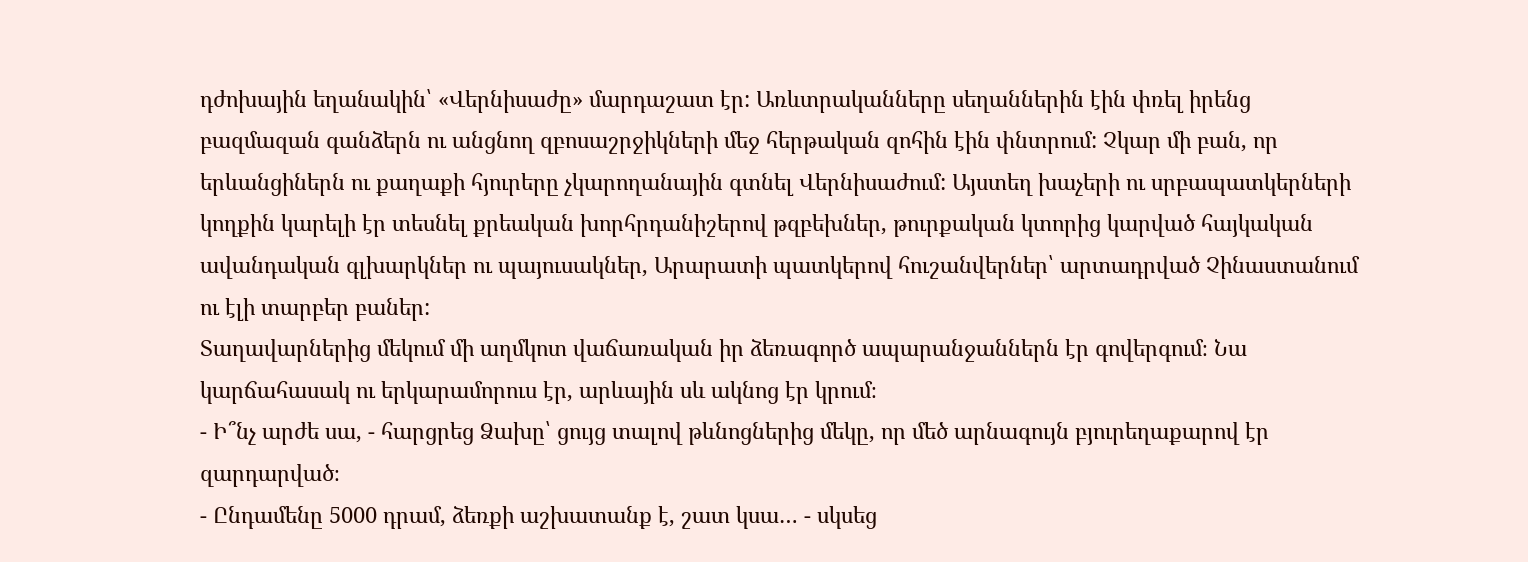դժոխային եղանակին՝ «Վերնիսաժը» մարդաշատ էր: Առևտրականները սեղաններին էին փռել իրենց բազմազան գանձերն ու անցնող զբոսաշրջիկների մեջ հերթական զոհին էին փնտրում: Չկար մի բան, որ երևանցիներն ու քաղաքի հյուրերը չկարողանային գտնել Վերնիսաժում: Այստեղ խաչերի ու սրբապատկերների կողքին կարելի էր տեսնել քրեական խորհրդանիշերով թզբեխներ, թուրքական կտորից կարված հայկական ավանդական գլխարկներ ու պայուսակներ, Արարատի պատկերով հուշանվերներ՝ արտադրված Չինաստանում ու էլի տարբեր բաներ:
Տաղավարներից մեկում մի աղմկոտ վաճառական իր ձեռագործ ապարանջաններն էր գովերգում։ Նա կարճահասակ ու երկարամորուս էր, արևային սև ակնոց էր կրում։
- Ի՞նչ արժե սա, - հարցրեց Ձախը՝ ցույց տալով թևնոցներից մեկը, որ մեծ արնագույն բյուրեղաքարով էր զարդարված։
- Ընդամենը 5000 դրամ, ձեռքի աշխատանք է, շատ կսա… - սկսեց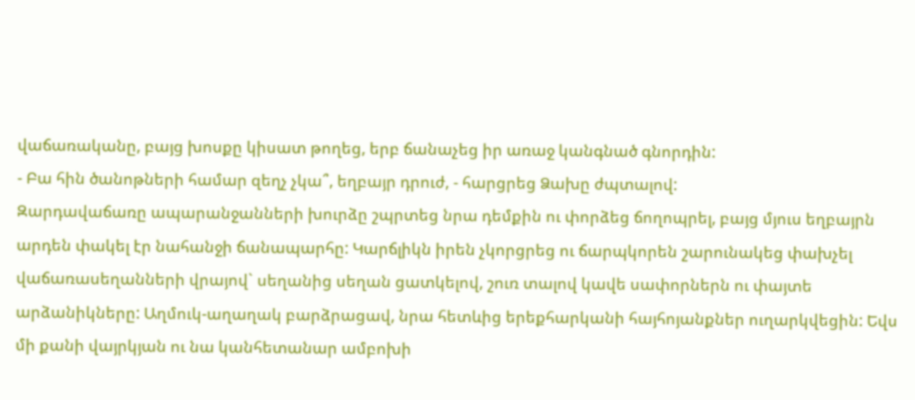վաճառականը, բայց խոսքը կիսատ թողեց, երբ ճանաչեց իր առաջ կանգնած գնորդին:
- Բա հին ծանոթների համար զեղչ չկա՞, եղբայր դրուժ, - հարցրեց Ձախը ժպտալով:
Զարդավաճառը ապարանջանների խուրձը շպրտեց նրա դեմքին ու փորձեց ճողոպրել, բայց մյուս եղբայրն արդեն փակել էր նահանջի ճանապարհը: Կարճլիկն իրեն չկորցրեց ու ճարպկորեն շարունակեց փախչել վաճառասեղանների վրայով` սեղանից սեղան ցատկելով, շուռ տալով կավե սափորներն ու փայտե արձանիկները: Աղմուկ-աղաղակ բարձրացավ, նրա հետևից երեքհարկանի հայհոյանքներ ուղարկվեցին: Եվս մի քանի վայրկյան ու նա կանհետանար ամբոխի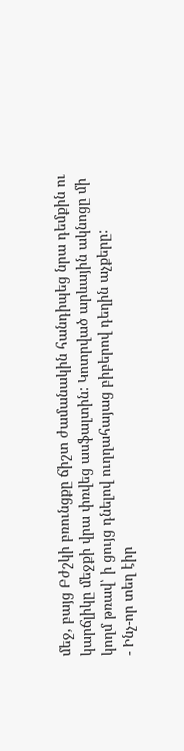մեջ, բայց Բժշկի բռունցքը ճիշտ ժամանակին հանդիպեց նրա դեմքին ու կարճլիկը մեջքի վրա փռվեց ասֆալտին: Կոտրված արևային ակնոցը մի կողմ թռավ՝ ի ցույց դնելով ուղղահայաց բիբերով դեղին աչքերը:
- Ինչ-որ տեղ էիր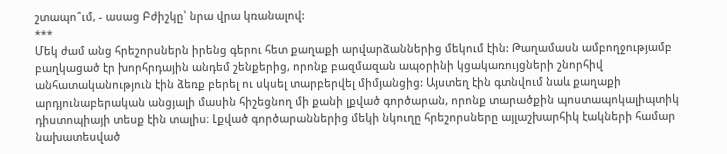շտապո՞ւմ, - ասաց Բժիշկը՝ նրա վրա կռանալով:
***
Մեկ ժամ անց հրեշորսներն իրենց գերու հետ քաղաքի արվարձաններից մեկում էին: Թաղամասն ամբողջությամբ բաղկացած էր խորհրդային անդեմ շենքերից, որոնք բազմազան ապօրինի կցակառույցների շնորհիվ անհատականություն էին ձեռք բերել ու սկսել տարբերվել միմյանցից: Այստեղ էին գտնվում նաև քաղաքի արդյունաբերական անցյալի մասին հիշեցնող մի քանի լքված գործարան, որոնք տարածքին պոստապոկալիպտիկ դիստոպիայի տեսք էին տալիս։ Լքված գործարաններից մեկի նկուղը հրեշորսները այլաշխարհիկ էակների համար նախատեսված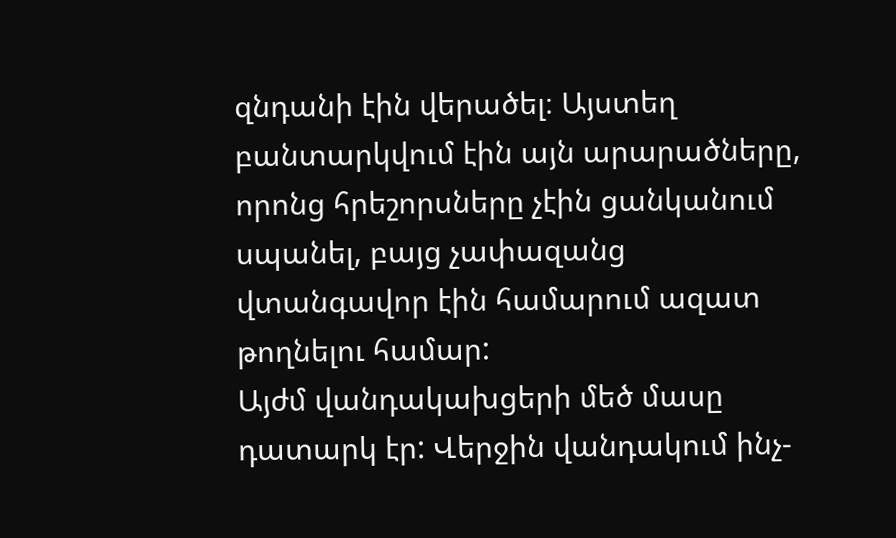զնդանի էին վերածել։ Այստեղ բանտարկվում էին այն արարածները, որոնց հրեշորսները չէին ցանկանում սպանել, բայց չափազանց վտանգավոր էին համարում ազատ թողնելու համար:
Այժմ վանդակախցերի մեծ մասը դատարկ էր: Վերջին վանդակում ինչ-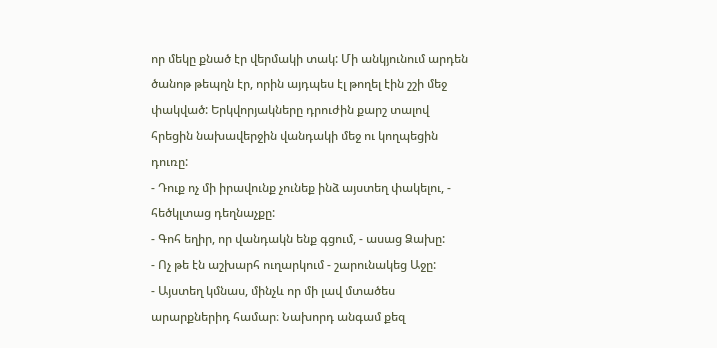որ մեկը քնած էր վերմակի տակ: Մի անկյունում արդեն ծանոթ թեպղն էր, որին այդպես էլ թողել էին շշի մեջ փակված: Երկվորյակները դրուժին քարշ տալով հրեցին նախավերջին վանդակի մեջ ու կողպեցին դուռը:
- Դուք ոչ մի իրավունք չունեք ինձ այստեղ փակելու, - հեծկլտաց դեղնաչքը:
- Գոհ եղիր, որ վանդակն ենք գցում, - ասաց Ձախը:
- Ոչ թե էն աշխարհ ուղարկում - շարունակեց Աջը:
- Այստեղ կմնաս, մինչև որ մի լավ մտածես արարքներիդ համար։ Նախորդ անգամ քեզ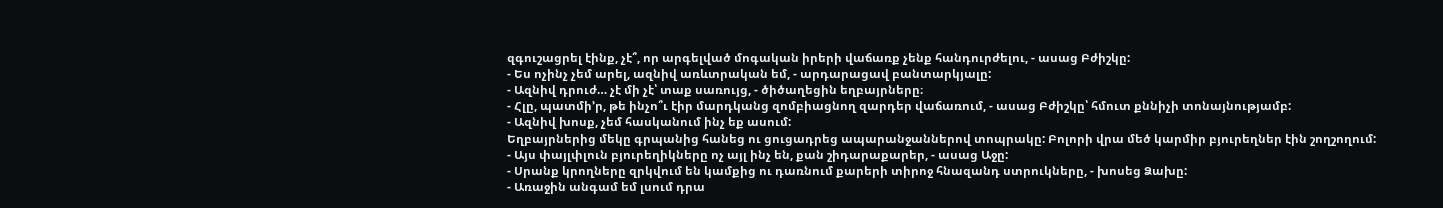զգուշացրել էինք, չէ՞, որ արգելված մոգական իրերի վաճառք չենք հանդուրժելու, - ասաց Բժիշկը:
- Ես ոչինչ չեմ արել, ազնիվ առևտրական եմ, - արդարացավ բանտարկյալը:
- Ազնիվ դրուժ… չէ մի չէ՝ տաք սառույց, - ծիծաղեցին եղբայրները։
- Հլը, պատմի’ր, թե ինչո՞ւ էիր մարդկանց զոմբիացնող զարդեր վաճառում, - ասաց Բժիշկը՝ հմուտ քննիչի տոնայնությամբ:
- Ազնիվ խոսք, չեմ հասկանում ինչ եք ասում:
Եղբայրներից մեկը գրպանից հանեց ու ցուցադրեց ապարանջաններով տոպրակը: Բոլորի վրա մեծ կարմիր բյուրեղներ էին շողշողում:
- Այս փայլփլուն բյուրեղիկները ոչ այլ ինչ են, քան շիդարաքարեր, - ասաց Աջը:
- Սրանք կրողները զրկվում են կամքից ու դառնում քարերի տիրոջ հնազանդ ստրուկները, - խոսեց Ձախը:
- Առաջին անգամ եմ լսում դրա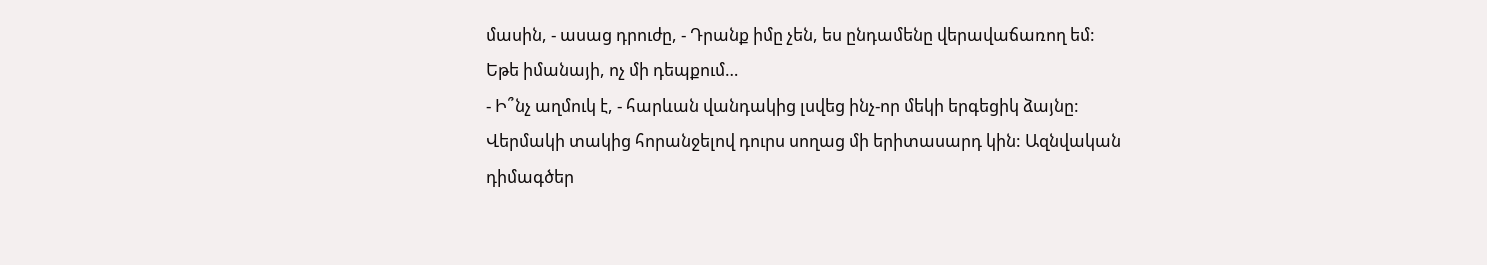մասին, - ասաց դրուժը, - Դրանք իմը չեն, ես ընդամենը վերավաճառող եմ: Եթե իմանայի, ոչ մի դեպքում…
- Ի՞նչ աղմուկ է, - հարևան վանդակից լսվեց ինչ-որ մեկի երգեցիկ ձայնը: Վերմակի տակից հորանջելով դուրս սողաց մի երիտասարդ կին: Ազնվական դիմագծեր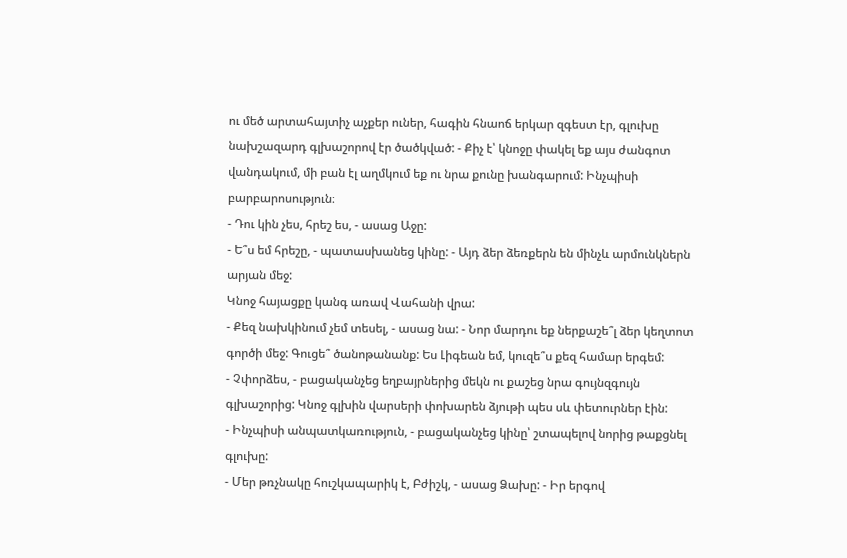ու մեծ արտահայտիչ աչքեր ուներ, հագին հնաոճ երկար զգեստ էր, գլուխը նախշազարդ գլխաշորով էր ծածկված: - Քիչ է՝ կնոջը փակել եք այս ժանգոտ վանդակում, մի բան էլ աղմկում եք ու նրա քունը խանգարում: Ինչպիսի բարբարոսություն։
- Դու կին չես, հրեշ ես, - ասաց Աջը:
- Ե՞ս եմ հրեշը, - պատասխանեց կինը: - Այդ ձեր ձեռքերն են մինչև արմունկներն արյան մեջ:
Կնոջ հայացքը կանգ առավ Վահանի վրա:
- Քեզ նախկինում չեմ տեսել, - ասաց նա: - Նոր մարդու եք ներքաշե՞լ ձեր կեղտոտ գործի մեջ: Գուցե՞ ծանոթանանք: Ես Լիգեան եմ, կուզե՞ս քեզ համար երգեմ:
- Չփորձես, - բացականչեց եղբայրներից մեկն ու քաշեց նրա գույնզգույն գլխաշորից: Կնոջ գլխին վարսերի փոխարեն ձյութի պես սև փետուրներ էին:
- Ինչպիսի անպատկառություն, - բացականչեց կինը՝ շտապելով նորից թաքցնել գլուխը:
- Մեր թռչնակը հուշկապարիկ է, Բժիշկ, - ասաց Ձախը: - Իր երգով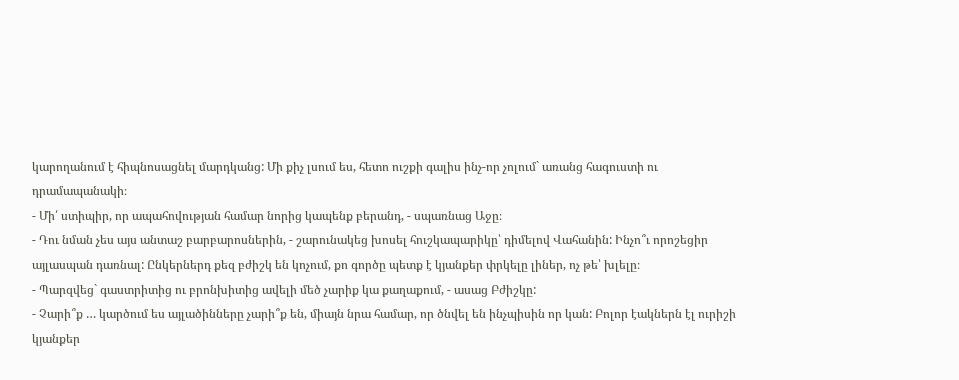կարողանում է հիպնոսացնել մարդկանց: Մի քիչ լսում ես, հետո ուշքի գալիս ինչ-որ չոլում` առանց հագուստի ու դրամապանակի։
- Մի՛ ստիպիր, որ ապահովության համար նորից կապենք բերանդ, - սպառնաց Աջը։
- Դու նման չես այս անտաշ բարբարոսներին, - շարունակեց խոսել հուշկապարիկը՝ դիմելով Վահանին: Ինչո՞ւ որոշեցիր այլասպան դառնալ: Ընկերներդ քեզ բժիշկ են կոչում, քո գործը պետք է կյանքեր փրկելը լիներ, ոչ թե՝ խլելը։
- Պարզվեց` գաստրիտից ու բրոնխիտից ավելի մեծ չարիք կա քաղաքում, - ասաց Բժիշկը:
- Չարի՞ք … կարծում ես այլածինները չարի՞ք են, միայն նրա համար, որ ծնվել են ինչպիսին որ կան: Բոլոր էակներն էլ ուրիշի կյանքեր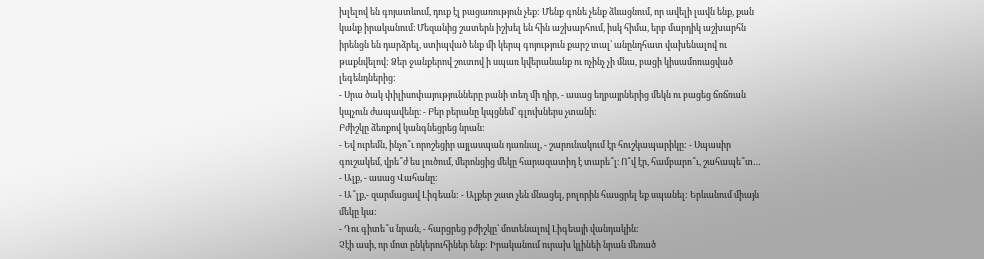խլելով են գոյատևում, դուք էլ բացառություն չեք: Մենք գոնե չենք ձևացնում, որ ավելի լավն ենք, քան կանք իրականում։ Մեզանից շատերն իշխել են հին աշխարհում, իսկ հիմա, երբ մարդիկ աշխարհն իրենցն են դարձրել, ստիպված ենք մի կերպ գոյություն քարշ տալ՝ անընդհատ վախենալով ու թաքնվելով: Ձեր ջանքերով շուտով ի սպառ կվերանանք ու ոչինչ չի մնա, բացի կիսամոռացված լեգենդներից:
- Սրա ծակ փիլիսոփայությունները բանի տեղ մի դիր, - ասաց եղբայրներից մեկն ու բացեց ճռճռան կպչուն ժապավենը։ - Բեր բերանը կպցնեմ՝ գլուխներս չտանի:
Բժիշկը ձեռքով կանգնեցրեց նրան:
- Եվ ուրեմն, ինչո՞ւ որոշեցիր այլասպան դառնալ, - շարունակում էր հուշկապարիկը: - Սպասիր գուշակեմ, վրե՞ժ ես լուծում, մերոնցից մեկը հարազատիդ է տարե՞լ։ Ո՞վ էր, համբարո՞ւ, շահապե՞տ…
- Ալք, - ասաց Վահանը:
- Ա՞լք,- զարմացավ Լիգեան: - Ալքեր շատ չեն մնացել, բոլորին հասցրել եք սպանել: Երևանում միայն մեկը կա:
- Դու գիտե՞ս նրան, - հարցրեց բժիշկը՝ մոտենալով Լիգեայի վանդակին:
Չէի ասի, որ մոտ ընկերուհիներ ենք: Իրականում ուրախ կլինեի նրան մեռած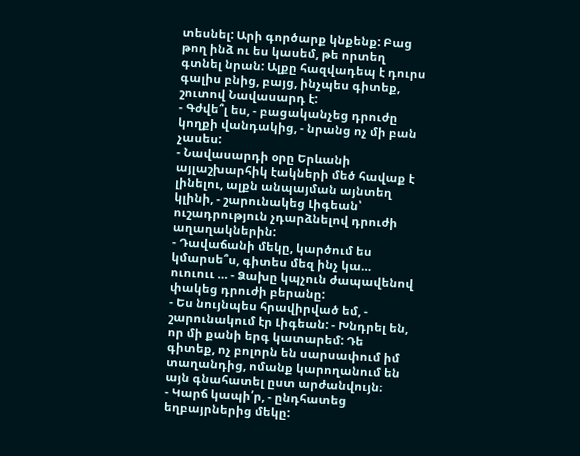տեսնել: Արի գործարք կնքենք: Բաց թող ինձ ու ես կասեմ, թե որտեղ գտնել նրան: Ալքը հազվադեպ է դուրս գալիս բնից, բայց, ինչպես գիտեք, շուտով Նավասարդ է:
- Գժվե՞լ ես, - բացականչեց դրուժը կողքի վանդակից, - նրանց ոչ մի բան չասես:
- Նավասարդի օրը Երևանի այլաշխարհիկ էակների մեծ հավաք է լինելու, ալքն անպայման այնտեղ կլինի, - շարունակեց Լիգեան՝ ուշադրություն չդարձնելով դրուժի աղաղակներին:
- Դավաճանի մեկը, կարծում ես կմարսե՞ս, գիտես մեզ ինչ կա… ուուոււ … - Ձախը կպչուն ժապավենով փակեց դրուժի բերանը:
- Ես նույնպես հրավիրված եմ, - շարունակում էր Լիգեան: - Խնդրել են, որ մի քանի երգ կատարեմ: Դե գիտեք, ոչ բոլորն են սարսափում իմ տաղանդից, ոմանք կարողանում են այն գնահատել ըստ արժանվույն։
- Կարճ կապի՛ր, - ընդհատեց եղբայրներից մեկը: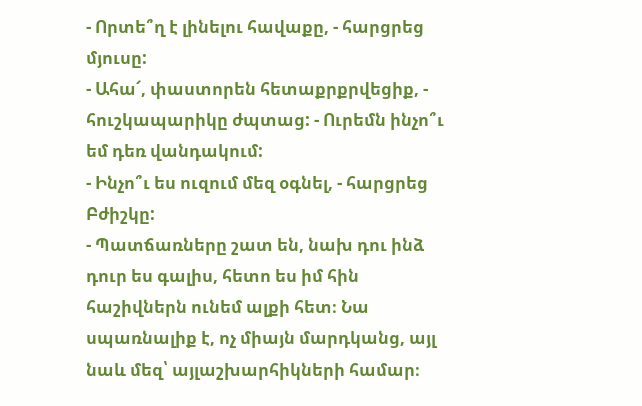- Որտե՞ղ է լինելու հավաքը, - հարցրեց մյուսը:
- Ահա՜, փաստորեն հետաքրքրվեցիք, - հուշկապարիկը ժպտաց: - Ուրեմն ինչո՞ւ եմ դեռ վանդակում:
- Ինչո՞ւ ես ուզում մեզ օգնել, - հարցրեց Բժիշկը:
- Պատճառները շատ են, նախ դու ինձ դուր ես գալիս, հետո ես իմ հին հաշիվներն ունեմ ալքի հետ։ Նա սպառնալիք է, ոչ միայն մարդկանց, այլ նաև մեզ՝ այլաշխարհիկների համար։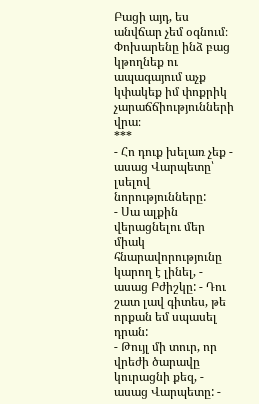Բացի այդ, ես անվճար չեմ օգնում։ Փոխարենը ինձ բաց կթողնեք ու ապագայում աչք կփակեք իմ փոքրիկ չարաճճիությունների վրա։
***
- Հո դուք խելառ չեք - ասաց Վարպետը՝ լսելով նորությունները:
- Սա ալքին վերացնելու մեր միակ հնարավորությունը կարող է լինել, - ասաց Բժիշկը: - Դու շատ լավ գիտես, թե որքան եմ սպասել դրան:
- Թույլ մի տուր, որ վրեժի ծարավը կուրացնի քեզ, - ասաց Վարպետը: -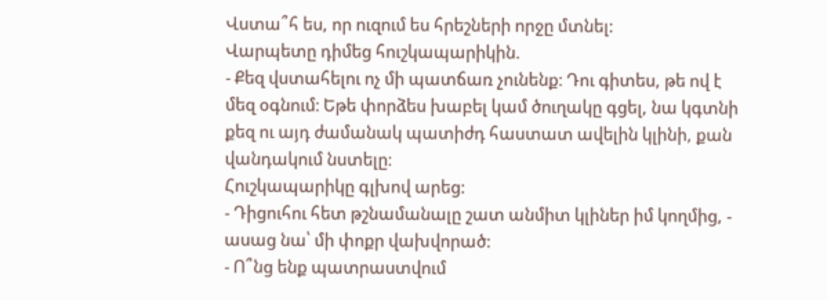Վստա՞հ ես, որ ուզում ես հրեշների որջը մտնել:
Վարպետը դիմեց հուշկապարիկին.
- Քեզ վստահելու ոչ մի պատճառ չունենք։ Դու գիտես, թե ով է մեզ օգնում։ Եթե փորձես խաբել կամ ծուղակը գցել, նա կգտնի քեզ ու այդ ժամանակ պատիժդ հաստատ ավելին կլինի, քան վանդակում նստելը։
Հուշկապարիկը գլխով արեց:
- Դիցուհու հետ թշնամանալը շատ անմիտ կլիներ իմ կողմից, - ասաց նա՝ մի փոքր վախվորած:
- Ո՞նց ենք պատրաստվում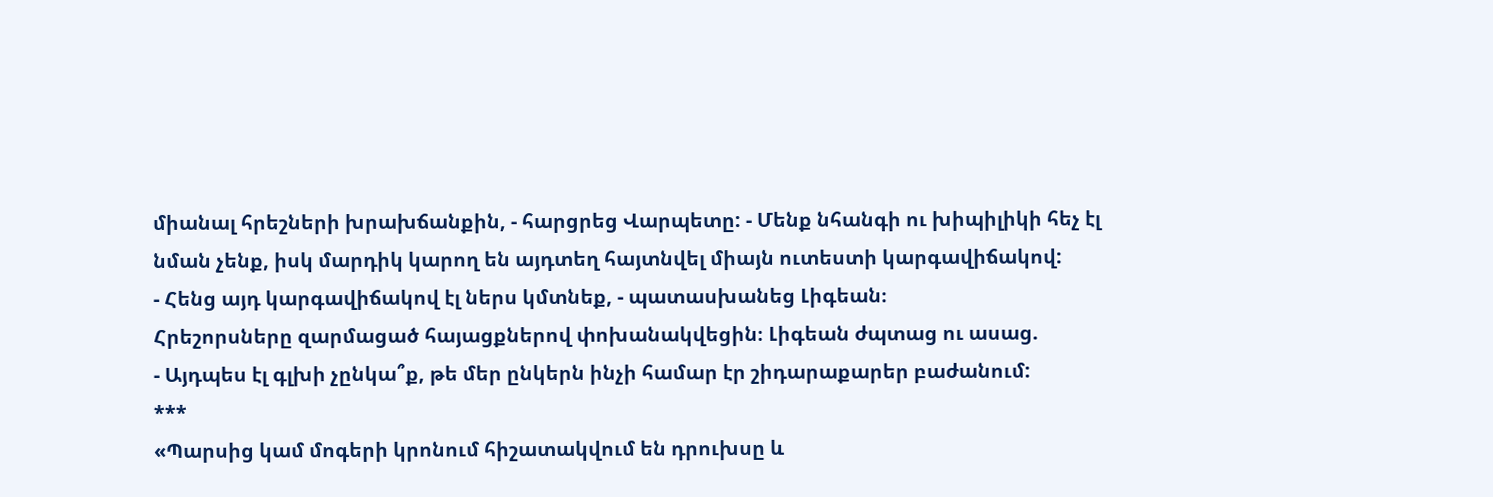միանալ հրեշների խրախճանքին, - հարցրեց Վարպետը: - Մենք նհանգի ու խիպիլիկի հեչ էլ նման չենք, իսկ մարդիկ կարող են այդտեղ հայտնվել միայն ուտեստի կարգավիճակով:
- Հենց այդ կարգավիճակով էլ ներս կմտնեք, - պատասխանեց Լիգեան։
Հրեշորսները զարմացած հայացքներով փոխանակվեցին։ Լիգեան ժպտաց ու ասաց.
- Այդպես էլ գլխի չընկա՞ք, թե մեր ընկերն ինչի համար էր շիդարաքարեր բաժանում:
***
«Պարսից կամ մոգերի կրոնում հիշատակվում են դրուխսը և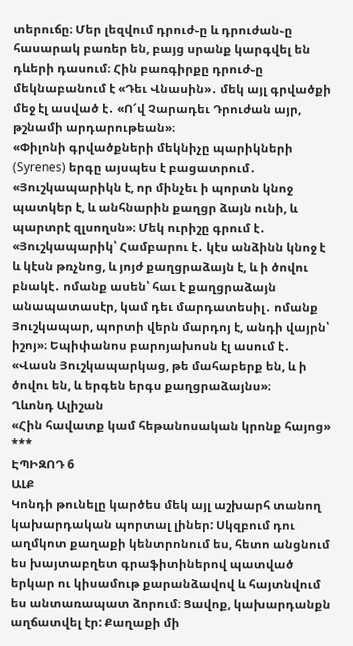տերուճը։ Մեր լեզվում դրուժ֊ը և դրուժան֊ը հասարակ բառեր են, բայց սրանք կարգվել են դևերի դասում։ Հին բառգիրքը դրուժ֊ը մեկնաբանում է «Դեւ Վնասին»․ մեկ այլ գրվածքի մեջ էլ ասված է․ «Ո՜վ Չարադեւ Դրուժան այր, թշնամի արդարութեան»։
«Փիլոնի գրվածքների մեկնիչը պարիկների (Syrenes) երգը այսպես է բացատրում․ «Յուշկապարիկն է, որ մինչեւ ի պորտն կնոջ պատկեր է, և անհնարին քաղցր ձայն ունի, և պարտրէ զլսողսն»։ Մեկ ուրիշը գրում է․ «Յուշկապարիկ՝ Համբարու է․ կէս անձինն կնոջ է և կէսն թռչնոց, և յոյժ քաղցրաձայն է, և ի ծովու բնակէ․ ոմանք ասեն՝ հաւ է քաղցրաձայն անապատասէր, կամ դեւ մարդատեսիլ․ ոմանք Յուշկապար, պորտի վերն մարդոյ է, անդի վայրն՝ իշոյ»։ Եպիփանոս բարոյախոսն էլ ասում է․ «Վասն Յուշկապարկաց, թե մահաբերք են, և ի ծովու են, և երգեն երգս քաղցրաձայնս»։
Ղևոնդ Ալիշան
«Հին հավատք կամ հեթանոսական կրոնք հայոց»
***
ԷՊԻԶՈԴ 6
ԱԼՔ
Կոնդի թունելը կարծես մեկ այլ աշխարհ տանող կախարդական պորտալ լիներ: Սկզբում դու աղմկոտ քաղաքի կենտրոնում ես, հետո անցնում ես խայտաբղետ գրաֆիտիներով պատված երկար ու կիսամութ քարանձավով և հայտնվում ես անտառապատ ձորում։ Ցավոք, կախարդանքն աղճատվել էր: Քաղաքի մի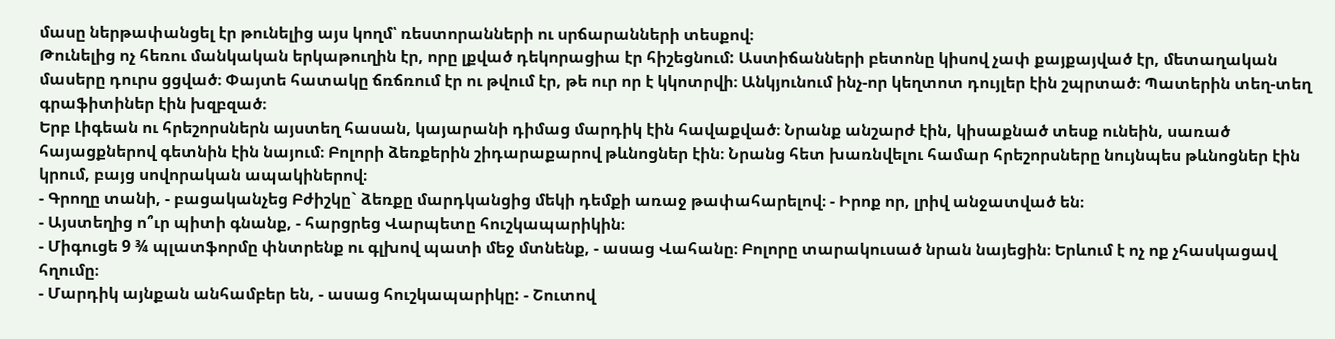մասը ներթափանցել էր թունելից այս կողմ՝ ռեստորանների ու սրճարանների տեսքով։
Թունելից ոչ հեռու մանկական երկաթուղին էր, որը լքված դեկորացիա էր հիշեցնում: Աստիճանների բետոնը կիսով չափ քայքայված էր, մետաղական մասերը դուրս ցցված։ Փայտե հատակը ճռճռում էր ու թվում էր, թե ուր որ է կկոտրվի։ Անկյունում ինչ-որ կեղտոտ դույլեր էին շպրտած։ Պատերին տեղ-տեղ գրաֆիտիներ էին խզբզած։
Երբ Լիգեան ու հրեշորսներն այստեղ հասան, կայարանի դիմաց մարդիկ էին հավաքված։ Նրանք անշարժ էին, կիսաքնած տեսք ունեին, սառած հայացքներով գետնին էին նայում։ Բոլորի ձեռքերին շիդարաքարով թևնոցներ էին։ Նրանց հետ խառնվելու համար հրեշորսները նույնպես թևնոցներ էին կրում, բայց սովորական ապակիներով։
- Գրողը տանի, - բացականչեց Բժիշկը` ձեռքը մարդկանցից մեկի դեմքի առաջ թափահարելով։ - Իրոք որ, լրիվ անջատված են։
- Այստեղից ո՞ւր պիտի գնանք, - հարցրեց Վարպետը հուշկապարիկին։
- Միգուցե 9 ¾ պլատֆորմը փնտրենք ու գլխով պատի մեջ մտնենք, - ասաց Վահանը։ Բոլորը տարակուսած նրան նայեցին։ Երևում է ոչ ոք չհասկացավ հղումը։
- Մարդիկ այնքան անհամբեր են, - ասաց հուշկապարիկը: - Շուտով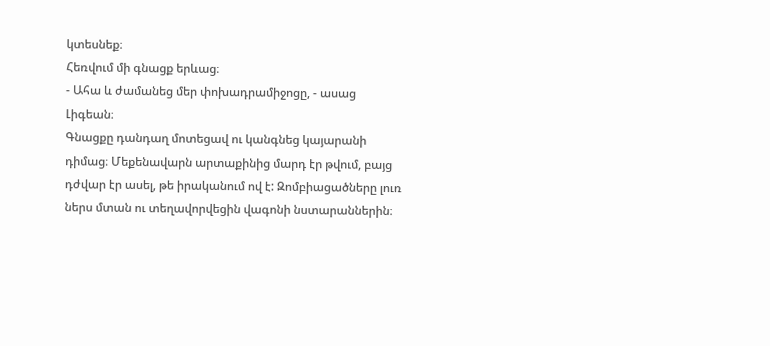կտեսնեք։
Հեռվում մի գնացք երևաց։
- Ահա և ժամանեց մեր փոխադրամիջոցը, - ասաց Լիգեան։
Գնացքը դանդաղ մոտեցավ ու կանգնեց կայարանի դիմաց։ Մեքենավարն արտաքինից մարդ էր թվում, բայց դժվար էր ասել, թե իրականում ով է: Զոմբիացածները լուռ ներս մտան ու տեղավորվեցին վագոնի նստարաններին։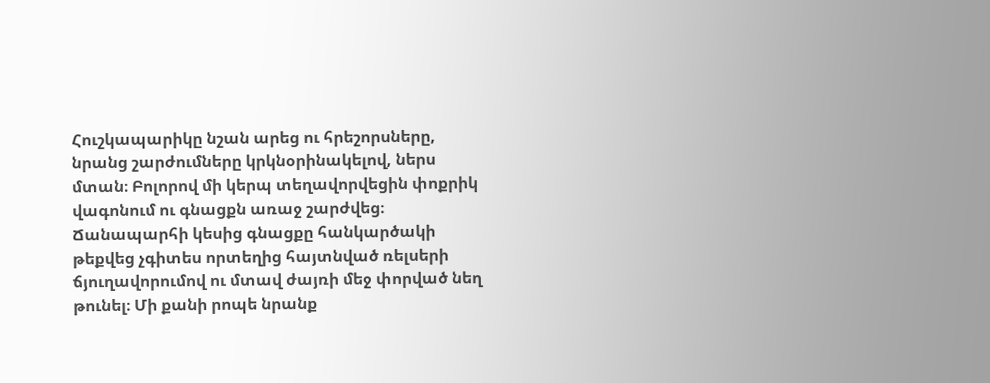Հուշկապարիկը նշան արեց ու հրեշորսները, նրանց շարժումները կրկնօրինակելով, ներս մտան։ Բոլորով մի կերպ տեղավորվեցին փոքրիկ վագոնում ու գնացքն առաջ շարժվեց։ Ճանապարհի կեսից գնացքը հանկարծակի թեքվեց չգիտես որտեղից հայտնված ռելսերի ճյուղավորումով ու մտավ ժայռի մեջ փորված նեղ թունել։ Մի քանի րոպե նրանք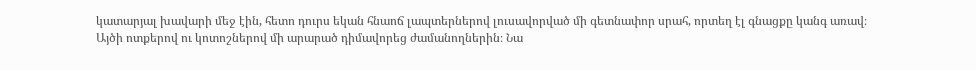կատարյալ խավարի մեջ էին, հետո դուրս եկան հնաոճ լապտերներով լուսավորված մի գետնափոր սրահ, որտեղ էլ գնացքը կանգ առավ։
Այծի ոտքերով ու կոտոշներով մի արարած դիմավորեց ժամանողներին։ Նա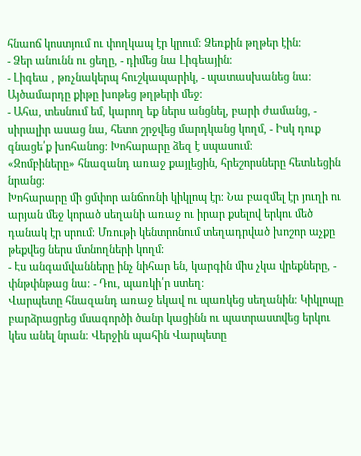հնաոճ կոստյում ու փողկապ էր կրում։ Ձեռքին թղթեր էին։
- Ձեր անունն ու ցեղը, - դիմեց նա Լիգեային։
- Լիգեա , թռչնակերպ հուշկապարիկ, - պատասխանեց նա։
Այծամարդը քիթը խոթեց թղթերի մեջ։
- Ահա, տեսնում եմ, կարող եք ներս անցնել, բարի ժամանց, - սիրալիր ասաց նա, հետո շրջվեց մարդկանց կողմ, - Իսկ դուք գնացե՛ք խոհանոց: Խոհարարը ձեզ է սպասում։
«Զոմբիները» հնազանդ առաջ քայլեցին, հրեշորսները հետևեցին նրանց։
Խոհարարը մի ցմփոր անճոռնի կիկլոպ էր։ Նա բազմել էր յուղի ու արյան մեջ կորած սեղանի առաջ ու իրար քսելով երկու մեծ դանակ էր սրում։ Մռութի կենտրոնում տեղադրված խոշոր աչքը թեքվեց ներս մտնողների կողմ։
- Էս անգամվանները ինչ նիհար են, կարգին միս չկա վրեքները, - փնթփնթաց նա։ - Դու, պառկի՛ր ստեղ։
Վարպետը հնազանդ առաջ եկավ ու պառկեց սեղանին։ Կիկլոպը բարձրացրեց մսագործի ծանր կացինն ու պատրաստվեց երկու կես անել նրան։ Վերջին պահին Վարպետը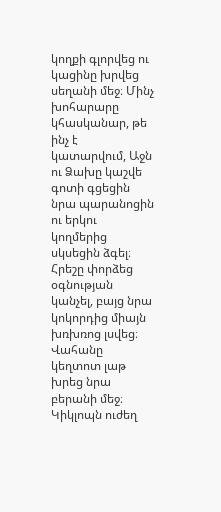կողքի գլորվեց ու կացինը խրվեց սեղանի մեջ։ Մինչ խոհարարը կհասկանար, թե ինչ է կատարվում, Աջն ու Ձախը կաշվե գոտի գցեցին նրա պարանոցին ու երկու կողմերից սկսեցին ձգել։ Հրեշը փորձեց օգնության կանչել, բայց նրա կոկորդից միայն խռխռոց լսվեց։ Վահանը կեղտոտ լաթ խրեց նրա բերանի մեջ։ Կիկլոպն ուժեղ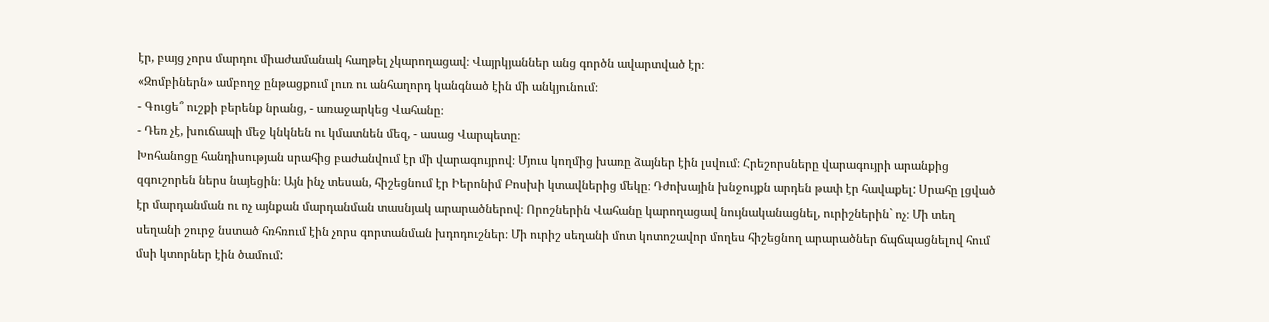էր, բայց չորս մարդու միաժամանակ հաղթել չկարողացավ։ Վայրկյաններ անց գործն ավարտված էր։
«Զոմբիներն» ամբողջ ընթացքում լուռ ու անհաղորդ կանգնած էին մի անկյունում։
- Գուցե՞ ուշքի բերենք նրանց, - առաջարկեց Վահանը։
- Դեռ չէ, խուճապի մեջ կնկնեն ու կմատնեն մեզ, - ասաց Վարպետը։
Խոհանոցը հանդիսության սրահից բաժանվում էր մի վարագույրով։ Մյուս կողմից խառը ձայներ էին լսվում։ Հրեշորսները վարագույրի արանքից զգուշորեն ներս նայեցին։ Այն ինչ տեսան, հիշեցնում էր Իերոնիմ Բոսխի կտավներից մեկը։ Դժոխային խնջույքն արդեն թափ էր հավաքել: Սրահը լցված էր մարդանման ու ոչ այնքան մարդանման տասնյակ արարածներով։ Որոշներին Վահանը կարողացավ նույնականացնել, ուրիշներին` ոչ։ Մի տեղ սեղանի շուրջ նստած հռհռում էին չորս գորտանման խդոդուշներ։ Մի ուրիշ սեղանի մոտ կոտոշավոր մողես հիշեցնող արարածներ ճպճպացնելով հում մսի կտորներ էին ծամում: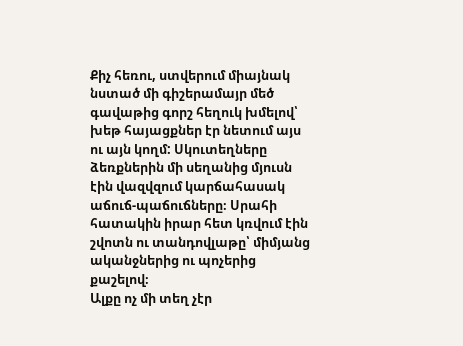Քիչ հեռու, ստվերում միայնակ նստած մի գիշերամայր մեծ գավաթից գորշ հեղուկ խմելով՝ խեթ հայացքներ էր նետում այս ու այն կողմ: Սկուտեղները ձեռքներին մի սեղանից մյուսն էին վազվզում կարճահասակ աճուճ-պաճուճները։ Սրահի հատակին իրար հետ կռվում էին շվոտն ու տանդովլաթը՝ միմյանց ականջներից ու պոչերից քաշելով։
Ալքը ոչ մի տեղ չէր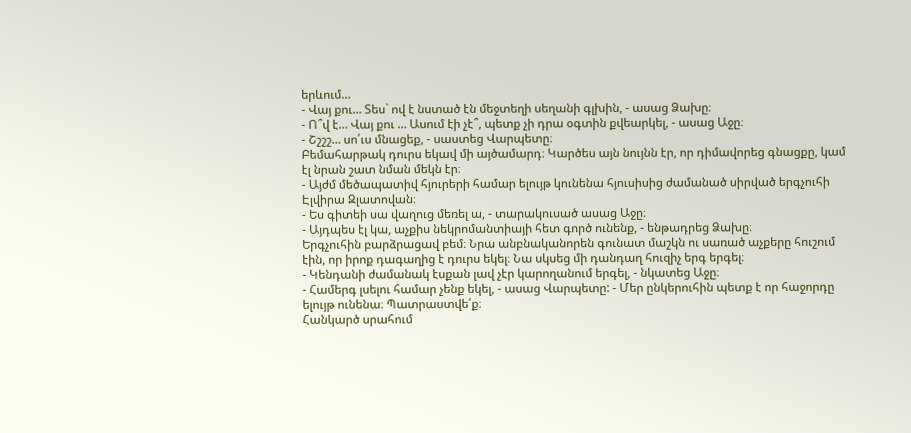երևում…
- Վայ քու… Տես` ով է նստած էն մեջտեղի սեղանի գլխին, - ասաց Ձախը։
- Ո՞վ է… Վայ քու … Ասում էի չէ՞, պետք չի դրա օգտին քվեարկել, - ասաց Աջը։
- Շշշշ… սո՛ւս մնացեք, - սաստեց Վարպետը։
Բեմահարթակ դուրս եկավ մի այծամարդ։ Կարծես այն նույնն էր, որ դիմավորեց գնացքը, կամ էլ նրան շատ նման մեկն էր։
- Այժմ մեծապատիվ հյուրերի համար ելույթ կունենա հյուսիսից ժամանած սիրված երգչուհի Էլվիրա Զլատովան։
- Ես գիտեի սա վաղուց մեռել ա, - տարակուսած ասաց Աջը։
- Այդպես էլ կա, աչքիս նեկրոմանտիայի հետ գործ ունենք, - ենթադրեց Ձախը։
Երգչուհին բարձրացավ բեմ։ Նրա անբնականորեն գունատ մաշկն ու սառած աչքերը հուշում էին, որ իրոք դագաղից է դուրս եկել։ Նա սկսեց մի դանդաղ հուզիչ երգ երգել։
- Կենդանի ժամանակ էսքան լավ չէր կարողանում երգել, - նկատեց Աջը։
- Համերգ լսելու համար չենք եկել, - ասաց Վարպետը: - Մեր ընկերուհին պետք է որ հաջորդը ելույթ ունենա։ Պատրաստվե՛ք։
Հանկարծ սրահում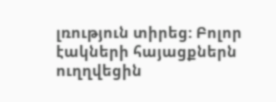լռություն տիրեց: Բոլոր էակների հայացքներն ուղղվեցին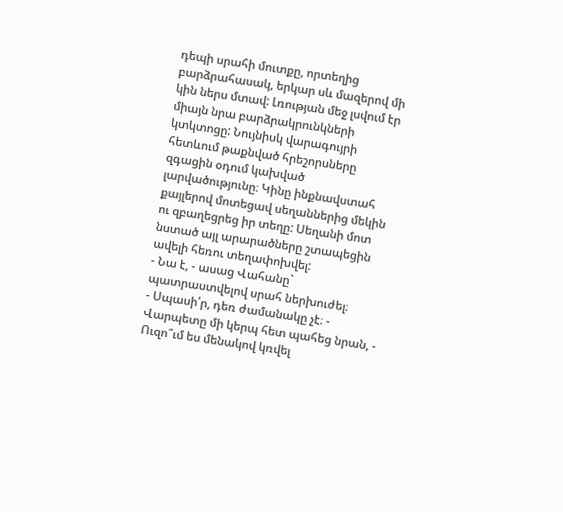դեպի սրահի մուտքը, որտեղից բարձրահասակ, երկար սև մազերով մի կին ներս մտավ: Լռության մեջ լսվում էր միայն նրա բարձրակրունկների կտկտոցը: Նույնիսկ վարագույրի հետևում թաքնված հրեշորսները զգացին օդում կախված լարվածությունը։ Կինը ինքնավստահ քայլերով մոտեցավ սեղաններից մեկին ու զբաղեցրեց իր տեղը: Սեղանի մոտ նստած այլ արարածները շտապեցին ավելի հեռու տեղափոխվել:
- Նա է, - ասաց Վահանը` պատրաստվելով սրահ ներխուժել։
- Սպասի՛ր, դեռ ժամանակը չէ։ - Վարպետը մի կերպ հետ պահեց նրան, - Ուզո՞ւմ ես մենակով կռվել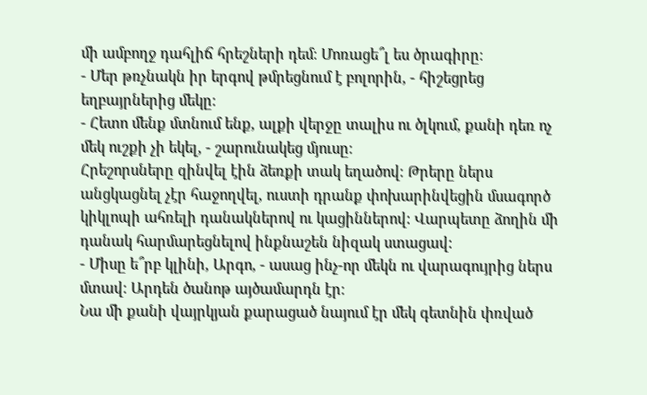մի ամբողջ դահլիճ հրեշների դեմ։ Մոռացե՞լ ես ծրագիրը։
- Մեր թռչնակն իր երգով թմրեցնում է բոլորին, - հիշեցրեց եղբայրներից մեկը։
- Հետո մենք մտնում ենք, ալքի վերջը տալիս ու ծլկում, քանի դեռ ոչ մեկ ուշքի չի եկել, - շարունակեց մյուսը։
Հրեշորսները զինվել էին ձեռքի տակ եղածով։ Թրերը ներս անցկացնել չէր հաջողվել, ուստի դրանք փոխարինվեցին մսագործ կիկլոպի ահռելի դանակներով ու կացիններով: Վարպետը ձողին մի դանակ հարմարեցնելով ինքնաշեն նիզակ ստացավ:
- Միսը ե՞րբ կլինի, Արգո, - ասաց ինչ-որ մեկն ու վարագույրից ներս մտավ։ Արդեն ծանոթ այծամարդն էր։
Նա մի քանի վայրկյան քարացած նայում էր մեկ գետնին փռված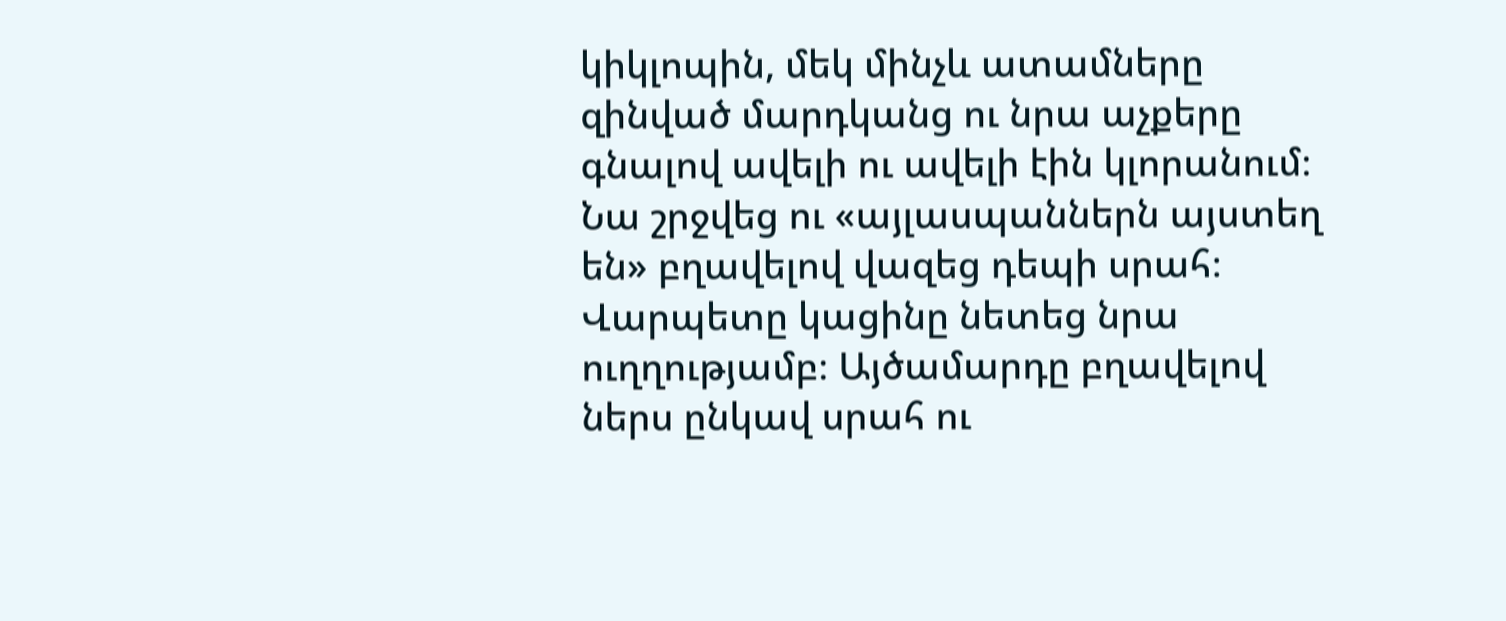կիկլոպին, մեկ մինչև ատամները զինված մարդկանց ու նրա աչքերը գնալով ավելի ու ավելի էին կլորանում։
Նա շրջվեց ու «այլասպաններն այստեղ են» բղավելով վազեց դեպի սրահ։ Վարպետը կացինը նետեց նրա ուղղությամբ։ Այծամարդը բղավելով ներս ընկավ սրահ ու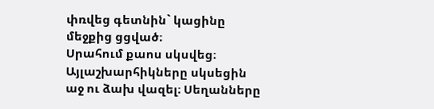փռվեց գետնին` կացինը մեջքից ցցված։
Սրահում քաոս սկսվեց։ Այլաշխարհիկները սկսեցին աջ ու ձախ վազել։ Սեղանները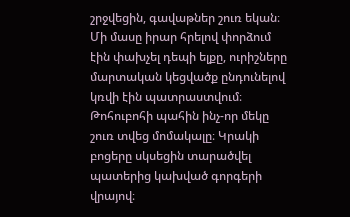շրջվեցին, գավաթներ շուռ եկան։ Մի մասը իրար հրելով փորձում էին փախչել դեպի ելքը, ուրիշները մարտական կեցվածք ընդունելով կռվի էին պատրաստվում։ Թոհուբոհի պահին ինչ-որ մեկը շուռ տվեց մոմակալը։ Կրակի բոցերը սկսեցին տարածվել պատերից կախված գորգերի վրայով։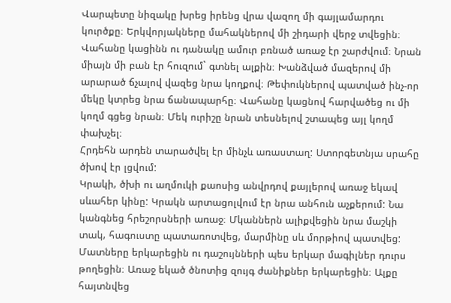Վարպետը նիզակը խրեց իրենց վրա վազող մի գայլամարդու կուրծքը։ Երկվորյակները մահակներով մի շիդարի վերջ տվեցին։
Վահանը կացինն ու դանակը ամուր բռնած առաջ էր շարժվում։ Նրան միայն մի բան էր հուզում` գտնել ալքին։ Խանձված մազերով մի արարած ճչալով վազեց նրա կողքով։ Թեփուկներով պատված ինչ-որ մեկը կտրեց նրա ճանապարհը։ Վահանը կացնով հարվածեց ու մի կողմ գցեց նրան։ Մեկ ուրիշը նրան տեսնելով շտապեց այլ կողմ փախչել։
Հրդեհն արդեն տարածվել էր մինչև առաստաղ: Ստորգետնյա սրահը ծխով էր լցվում:
Կրակի, ծխի ու աղմուկի քաոսից անվրդով քայլերով առաջ եկավ սևահեր կինը: Կրակն արտացոլվում էր նրա անհուն աչքերում: Նա կանգնեց հրեշորսների առաջ։ Մկաններն ալիքվեցին նրա մաշկի տակ, հագուստը պատառոտվեց, մարմինը սև մորթիով պատվեց: Մատները երկարեցին ու դաշույնների պես երկար մագիլներ դուրս թողեցին։ Առաջ եկած ծնոտից զույգ ժանիքներ երկարեցին։ Ալքը հայտնվեց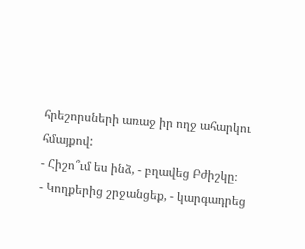հրեշորսների առաջ իր ողջ ահարկու հմայքով:
- Հիշո՞ւմ ես ինձ, - բղավեց Բժիշկը։
- Կողքերից շրջանցեք, - կարգադրեց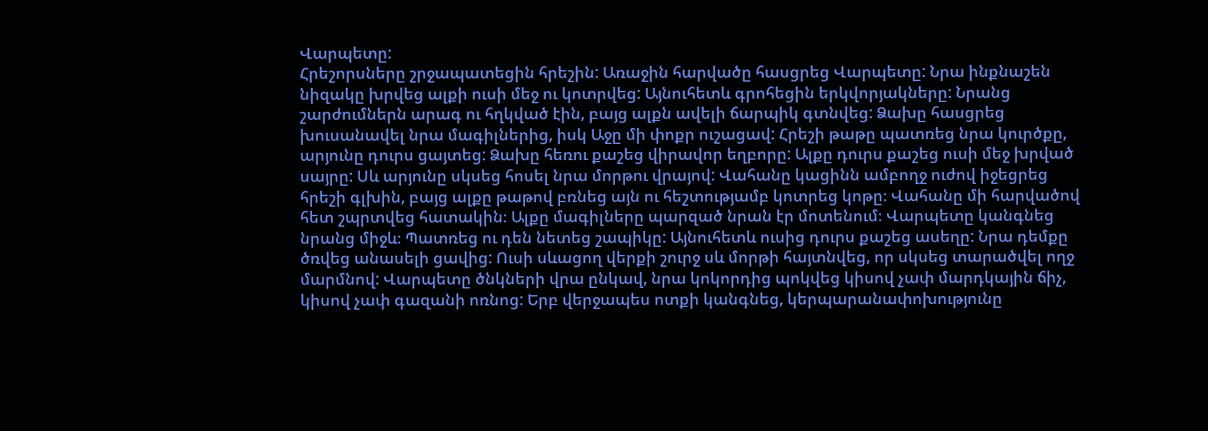Վարպետը:
Հրեշորսները շրջապատեցին հրեշին: Առաջին հարվածը հասցրեց Վարպետը: Նրա ինքնաշեն նիզակը խրվեց ալքի ուսի մեջ ու կոտրվեց: Այնուհետև գրոհեցին երկվորյակները: Նրանց շարժումներն արագ ու հղկված էին, բայց ալքն ավելի ճարպիկ գտնվեց: Ձախը հասցրեց խուսանավել նրա մագիլներից, իսկ Աջը մի փոքր ուշացավ: Հրեշի թաթը պատռեց նրա կուրծքը, արյունը դուրս ցայտեց: Ձախը հեռու քաշեց վիրավոր եղբորը: Ալքը դուրս քաշեց ուսի մեջ խրված սայրը: Սև արյունը սկսեց հոսել նրա մորթու վրայով: Վահանը կացինն ամբողջ ուժով իջեցրեց հրեշի գլխին, բայց ալքը թաթով բռնեց այն ու հեշտությամբ կոտրեց կոթը։ Վահանը մի հարվածով հետ շպրտվեց հատակին։ Ալքը մագիլները պարզած նրան էր մոտենում։ Վարպետը կանգնեց նրանց միջև։ Պատռեց ու դեն նետեց շապիկը: Այնուհետև ուսից դուրս քաշեց ասեղը: Նրա դեմքը ծռվեց անասելի ցավից: Ուսի սևացող վերքի շուրջ սև մորթի հայտնվեց, որ սկսեց տարածվել ողջ մարմնով: Վարպետը ծնկների վրա ընկավ, նրա կոկորդից պոկվեց կիսով չափ մարդկային ճիչ, կիսով չափ գազանի ոռնոց: Երբ վերջապես ոտքի կանգնեց, կերպարանափոխությունը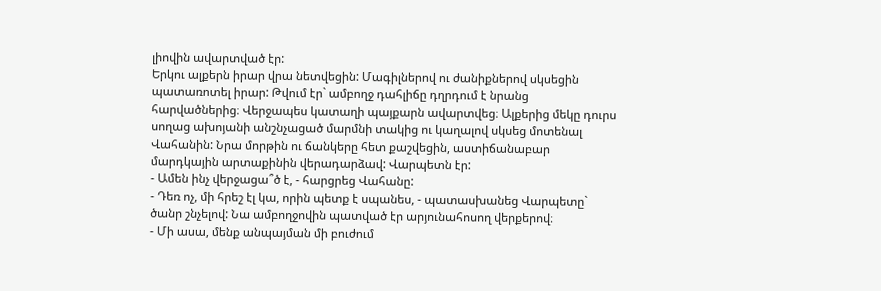լիովին ավարտված էր:
Երկու ալքերն իրար վրա նետվեցին: Մագիլներով ու ժանիքներով սկսեցին պատառոտել իրար: Թվում էր` ամբողջ դահլիճը դղրդում է նրանց հարվածներից։ Վերջապես կատաղի պայքարն ավարտվեց։ Ալքերից մեկը դուրս սողաց ախոյանի անշնչացած մարմնի տակից ու կաղալով սկսեց մոտենալ Վահանին: Նրա մորթին ու ճանկերը հետ քաշվեցին, աստիճանաբար մարդկային արտաքինին վերադարձավ: Վարպետն էր:
- Ամեն ինչ վերջացա՞ծ է, - հարցրեց Վահանը:
- Դեռ ոչ, մի հրեշ էլ կա, որին պետք է սպանես, - պատասխանեց Վարպետը` ծանր շնչելով: Նա ամբողջովին պատված էր արյունահոսող վերքերով։
- Մի ասա, մենք անպայման մի բուժում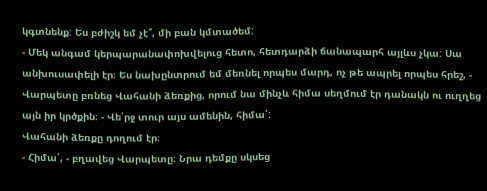կգտնենք: Ես բժիշկ եմ չէ՞, մի բան կմտածեմ:
- Մեկ անգամ կերպարանափոխվելուց հետո, հետդարձի ճանապարհ այլևս չկա: Սա անխուսափելի էր։ Ես նախընտրում եմ մեռնել որպես մարդ, ոչ թե ապրել որպես հրեշ, - Վարպետը բռնեց Վահանի ձեռքից, որում նա մինչև հիմա սեղմում էր դանակն ու ուղղեց այն իր կրծքին։ - Վե՛րջ տուր այս ամենին, հիմա՛:
Վահանի ձեռքը դողում էր։
- Հիմա՛, - բղավեց Վարպետը։ Նրա դեմքը սկսեց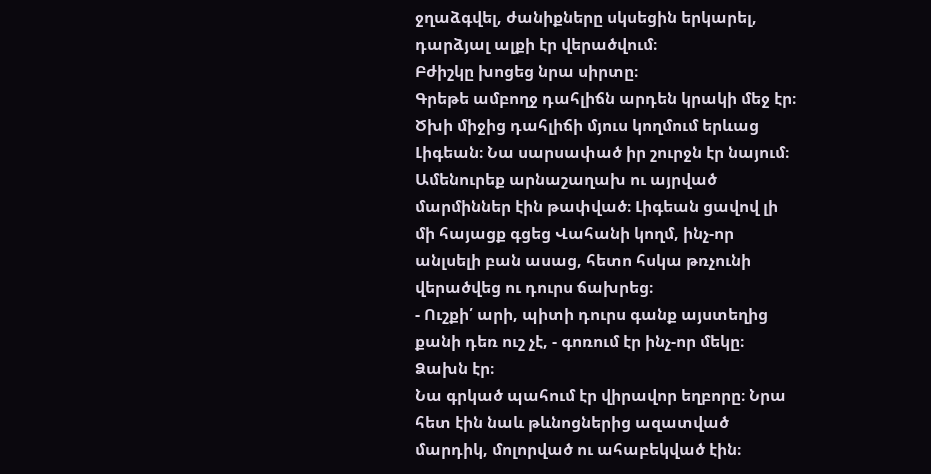ջղաձգվել, ժանիքները սկսեցին երկարել, դարձյալ ալքի էր վերածվում։
Բժիշկը խոցեց նրա սիրտը։
Գրեթե ամբողջ դահլիճն արդեն կրակի մեջ էր։ Ծխի միջից դահլիճի մյուս կողմում երևաց Լիգեան։ Նա սարսափած իր շուրջն էր նայում։ Ամենուրեք արնաշաղախ ու այրված մարմիններ էին թափված։ Լիգեան ցավով լի մի հայացք գցեց Վահանի կողմ, ինչ-որ անլսելի բան ասաց, հետո հսկա թռչունի վերածվեց ու դուրս ճախրեց։
- Ուշքի՛ արի, պիտի դուրս գանք այստեղից քանի դեռ ուշ չէ, - գոռում էր ինչ-որ մեկը։ Ձախն էր։
Նա գրկած պահում էր վիրավոր եղբորը։ Նրա հետ էին նաև թևնոցներից ազատված մարդիկ, մոլորված ու ահաբեկված էին։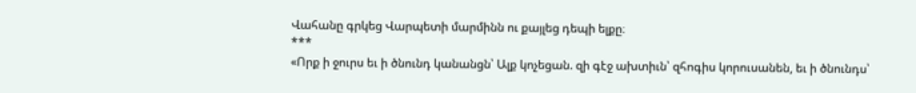Վահանը գրկեց Վարպետի մարմինն ու քայլեց դեպի ելքը։
***
«Որք ի ջուրս եւ ի ծնունդ կանանցն՝ Ալք կոչեցան. զի գէջ ախտիւն՝ զհոգիս կորուսանեն, եւ ի ծնունդս՝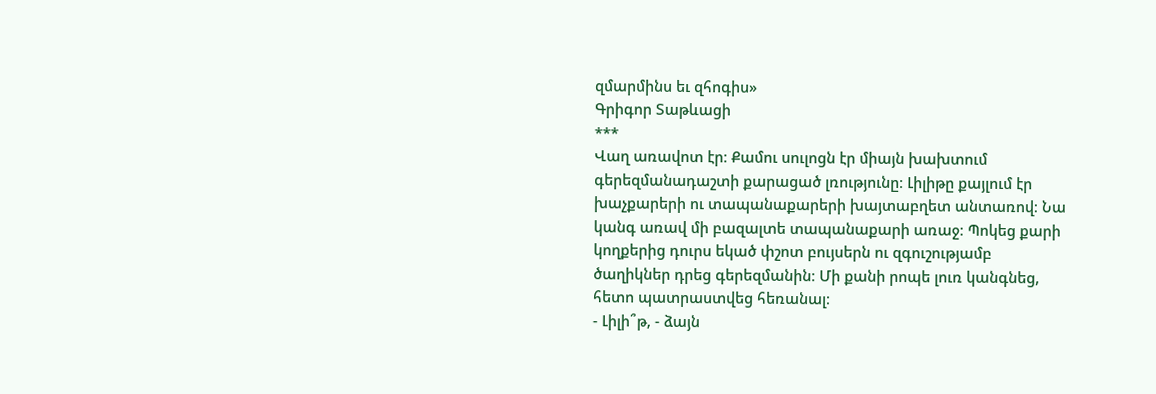զմարմինս եւ զհոգիս»
Գրիգոր Տաթևացի
***
Վաղ առավոտ էր։ Քամու սուլոցն էր միայն խախտում գերեզմանադաշտի քարացած լռությունը։ Լիլիթը քայլում էր խաչքարերի ու տապանաքարերի խայտաբղետ անտառով։ Նա կանգ առավ մի բազալտե տապանաքարի առաջ։ Պոկեց քարի կողքերից դուրս եկած փշոտ բույսերն ու զգուշությամբ ծաղիկներ դրեց գերեզմանին։ Մի քանի րոպե լուռ կանգնեց, հետո պատրաստվեց հեռանալ։
- Լիլի՞թ, - ձայն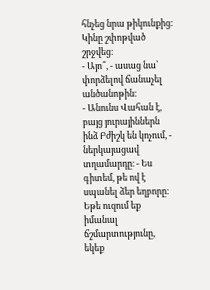հնչեց նրա թիկունքից։
Կինը շփոթված շրջվեց։
- Այո՞, - ասաց նա՝ փորձելով ճանաչել անծանոթին։
- Անունս Վահան է, բայց յուրայիններն ինձ Բժիշկ են կոչում, - ներկայացավ տղամարդը։ - Ես գիտեմ, թե ով է սպանել ձեր եղբորը։ Եթե ուզում եք իմանալ ճշմարտությունը, եկեք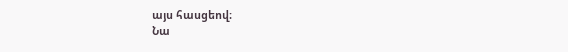այս հասցեով։
Նա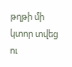թղթի մի կտոր տվեց ու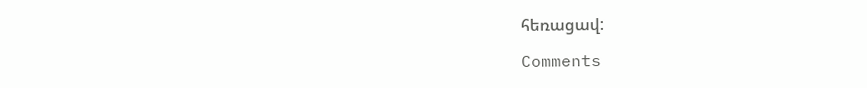հեռացավ:

Comments